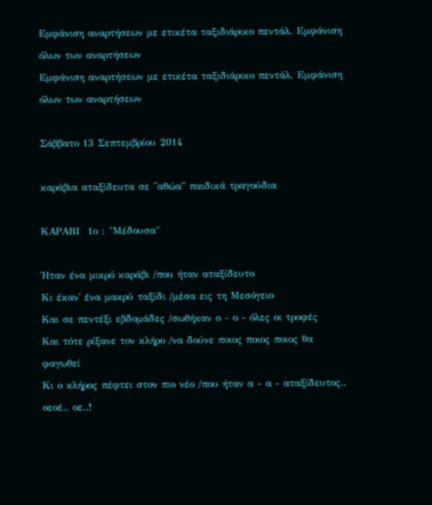Εμφάνιση αναρτήσεων με ετικέτα ταξιδιάρικο πεντάλ. Εμφάνιση όλων των αναρτήσεων
Εμφάνιση αναρτήσεων με ετικέτα ταξιδιάρικο πεντάλ. Εμφάνιση όλων των αναρτήσεων

Σάββατο 13 Σεπτεμβρίου 2014

καράβια αταξίδευτα σε ''αθώα'' παιδικά τραγούδια

ΚΑΡΑΒΙ  1ο : "Μέδουσα"

Ήταν ένα μικρό καράβι /που ήταν αταξίδευτο
Κι έκαν' ένα μακρύ ταξίδι /μέσα εις τη Μεσόγειο
Και σε πεντέξι εβδομάδες /σωθήκαν ο - ο - όλες οι τροφές
Και τότε ρίξανε τον κλήρο /να δούνε ποιος ποιος ποιος θα φαγωθεί
Κι ο κλήρος πέφτει στον πιο νέο /που ήταν α - α - αταξίδευτος.. οεοέ.. οε..!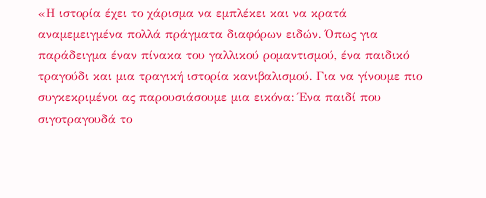«Η ιστορία έχει το χάρισμα να εμπλέκει και να κρατά αναμεμειγμένα πολλά πράγματα διαφόρων ειδών. Όπως για παράδειγμα έναν πίνακα του γαλλικού ρομαντισμού, ένα παιδικό τραγούδι και μια τραγική ιστορία κανιβαλισμού. Για να γίνουμε πιο συγκεκριμένοι ας παρουσιάσουμε μια εικόνα: Ένα παιδί που σιγοτραγουδά το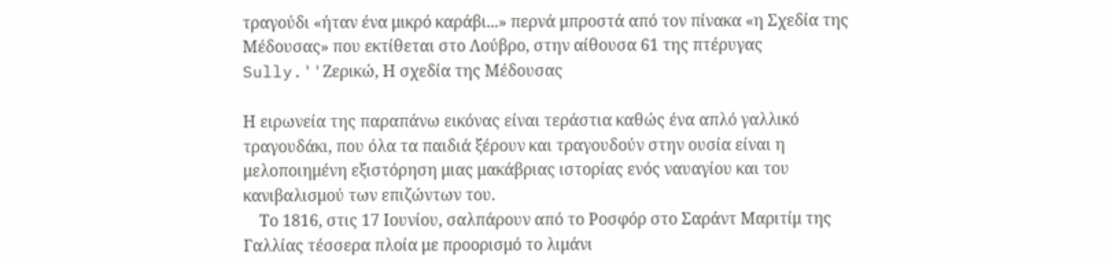τραγούδι «ήταν ένα μικρό καράβι...» περνά μπροστά από τον πίνακα «η Σχεδία της Μέδουσας» που εκτίθεται στο Λούβρο, στην αίθουσα 61 της πτέρυγας Sully.''Ζερικώ, Η σχεδία της Μέδουσας

Η ειρωνεία της παραπάνω εικόνας είναι τεράστια καθώς ένα απλό γαλλικό τραγουδάκι, που όλα τα παιδιά ξέρουν και τραγουδούν στην ουσία είναι η μελοποιημένη εξιστόρηση μιας μακάβριας ιστορίας ενός ναυαγίου και του κανιβαλισμού των επιζώντων του.
    Το 1816, στις 17 Ιουνίου, σαλπάρουν από το Ροσφόρ στο Σαράντ Μαριτίμ της Γαλλίας τέσσερα πλοία με προορισμό το λιμάνι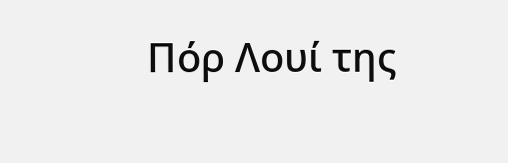Πόρ Λουί της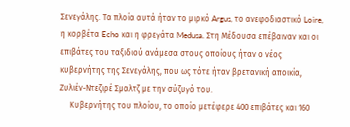Σενεγάλης. Τα πλοία αυτά ήταν το μιρκό Argus, το ανεφοδιαστικό Loire, η κορβέτα Echo και η φρεγάτα Medusa. Στη Μέδουσα επέβαιναν και οι επιβάτες του ταξιδιού ανάμεσα στους οποίους ήταν ο νέος κυβερνήτης της Σενεγάλης, που ως τότε ήταν βρετανική αποικία, Ζυλιέν-Ντεζιρέ Σμαλτζ με την σύζυγό του.
     Κυβερνήτης του πλοίου, το οποίο μετέφερε 400 επιβάτες και 160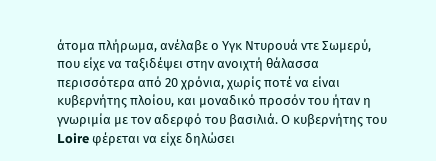άτομα πλήρωμα, ανέλαβε ο Υγκ Ντυρουά ντε Σωμερύ, που είχε να ταξιδέψει στην ανοιχτή θάλασσα περισσότερα από 20 χρόνια, χωρίς ποτέ να είναι κυβερνήτης πλοίου, και μοναδικό προσόν του ήταν η γνωριμία με τον αδερφό του βασιλιά. Ο κυβερνήτης του Loire φέρεται να είχε δηλώσει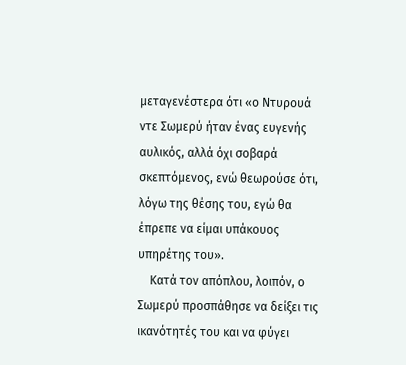μεταγενέστερα ότι «ο Ντυρουά ντε Σωμερύ ήταν ένας ευγενής αυλικός, αλλά όχι σοβαρά σκεπτόμενος, ενώ θεωρούσε ότι, λόγω της θέσης του, εγώ θα έπρεπε να είμαι υπάκουος υπηρέτης του».
    Κατά τον απόπλου, λοιπόν, ο Σωμερύ προσπάθησε να δείξει τις ικανότητές του και να φύγει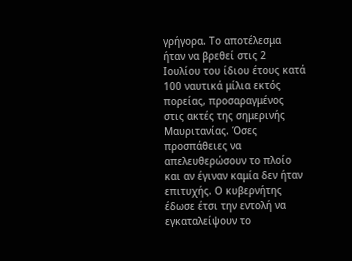γρήγορα. Το αποτέλεσμα ήταν να βρεθεί στις 2 Ιουλίου του ίδιου έτους κατά 100 ναυτικά μίλια εκτός πορείας, προσαραγμένος στις ακτές της σημερινής Μαυριτανίας. Όσες προσπάθειες να απελευθερώσουν το πλοίο και αν έγιναν καμία δεν ήταν επιτυχής. Ο κυβερνήτης έδωσε έτσι την εντολή να εγκαταλείψουν το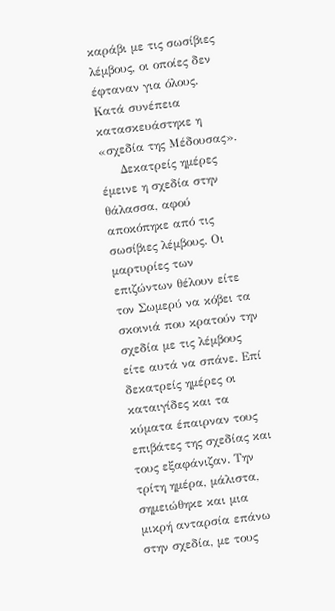καράβι με τις σωσίβιες λέμβους, οι οποίες δεν έφταναν για όλους. Κατά συνέπεια κατασκευάστηκε η «σχεδία της Μέδουσας».
     Δεκατρείς ημέρες έμεινε η σχεδία στην θάλασσα, αφού αποκόπηκε από τις σωσίβιες λέμβους. Οι μαρτυρίες των επιζώντων θέλουν είτε τον Σωμερύ να κόβει τα σκοινιά που κρατούν την σχεδία με τις λέμβους είτε αυτά να σπάνε. Επί δεκατρείς ημέρες οι καταιγίδες και τα κύματα έπαιρναν τους επιβάτες της σχεδίας και τους εξαφάνιζαν. Την τρίτη ημέρα, μάλιστα, σημειώθηκε και μια μικρή ανταρσία επάνω στην σχεδία, με τους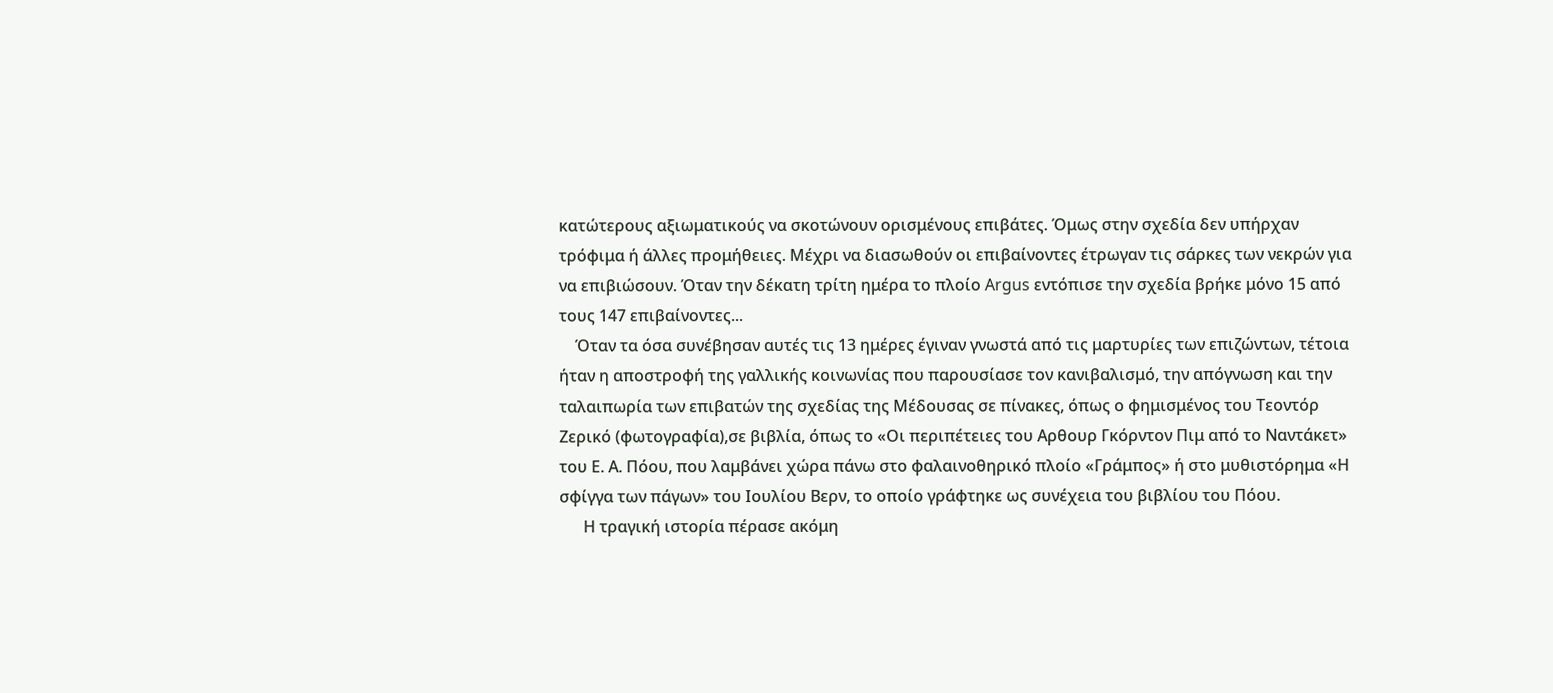κατώτερους αξιωματικούς να σκοτώνουν ορισμένους επιβάτες. Όμως στην σχεδία δεν υπήρχαν τρόφιμα ή άλλες προμήθειες. Μέχρι να διασωθούν οι επιβαίνοντες έτρωγαν τις σάρκες των νεκρών για να επιβιώσουν. Όταν την δέκατη τρίτη ημέρα το πλοίο Argus εντόπισε την σχεδία βρήκε μόνο 15 από τους 147 επιβαίνοντες...
    Όταν τα όσα συνέβησαν αυτές τις 13 ημέρες έγιναν γνωστά από τις μαρτυρίες των επιζώντων, τέτοια ήταν η αποστροφή της γαλλικής κοινωνίας που παρουσίασε τον κανιβαλισμό, την απόγνωση και την ταλαιπωρία των επιβατών της σχεδίας της Μέδουσας σε πίνακες, όπως ο φημισμένος του Τεοντόρ Ζερικό (φωτογραφία),σε βιβλία, όπως το «Οι περιπέτειες του Αρθουρ Γκόρντον Πιμ από το Ναντάκετ» του Ε. Α. Πόου, που λαμβάνει χώρα πάνω στο φαλαινοθηρικό πλοίο «Γράμπος» ή στο μυθιστόρημα «Η σφίγγα των πάγων» του Ιουλίου Βερν, το οποίο γράφτηκε ως συνέχεια του βιβλίου του Πόου.
      Η τραγική ιστορία πέρασε ακόμη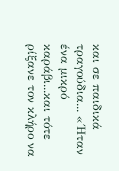και σε παιδικά τραγούδια... «΄Ηταν ένα μικρό καράβι...και τότε ρίξανε τον κλήρο να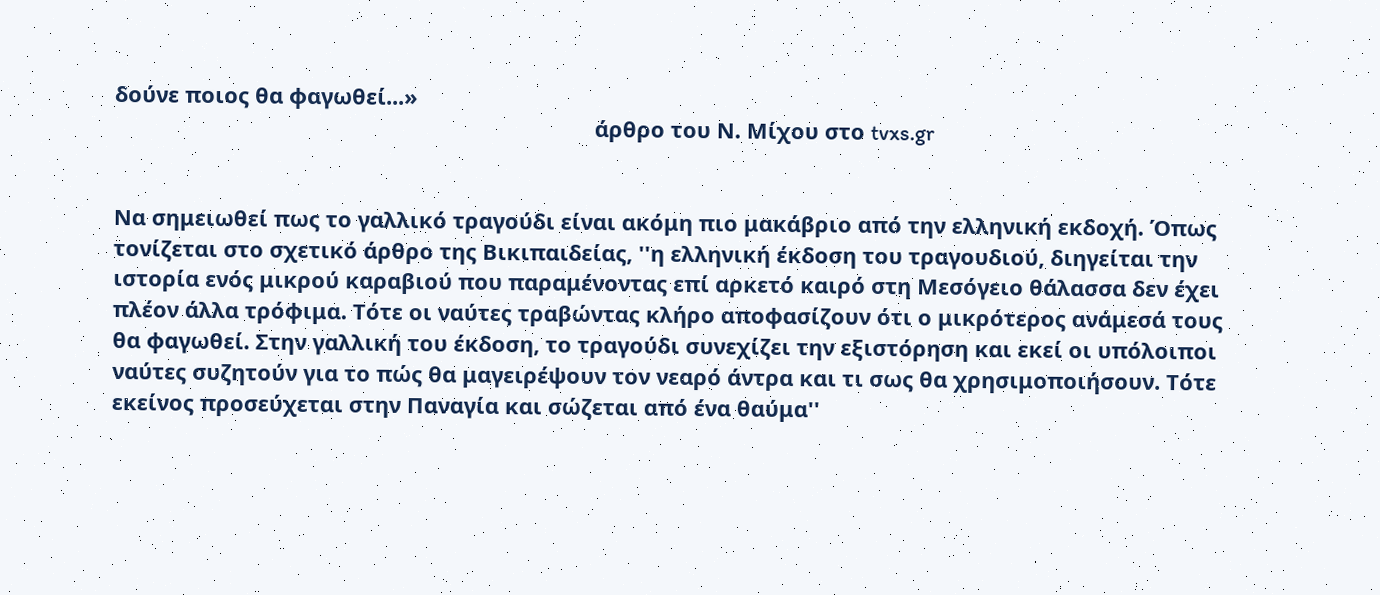δούνε ποιος θα φαγωθεί...»
                                                                                άρθρο του Ν. Μίχου στο tvxs.gr


Να σημειωθεί πως το γαλλικό τραγούδι είναι ακόμη πιο μακάβριο από την ελληνική εκδοχή. Όπως τονίζεται στο σχετικό άρθρο της Βικιπαιδείας, ''η ελληνική έκδοση του τραγουδιού, διηγείται την ιστορία ενός μικρού καραβιού που παραμένοντας επί αρκετό καιρό στη Μεσόγειο θάλασσα δεν έχει πλέον άλλα τρόφιμα. Τότε οι ναύτες τραβώντας κλήρο αποφασίζουν ότι ο μικρότερος ανάμεσά τους θα φαγωθεί. Στην γαλλική του έκδοση, το τραγούδι συνεχίζει την εξιστόρηση και εκεί οι υπόλοιποι ναύτες συζητούν για το πώς θα μαγειρέψουν τον νεαρό άντρα και τι σως θα χρησιμοποιήσουν. Τότε εκείνος προσεύχεται στην Παναγία και σώζεται από ένα θαύμα''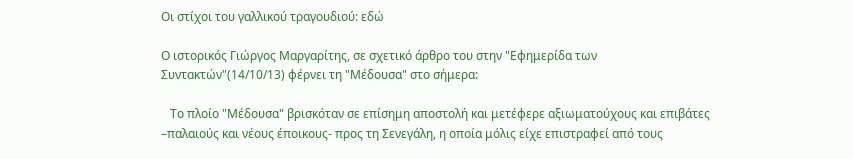Οι στίχοι του γαλλικού τραγουδιού: εδώ

Ο ιστορικός Γιώργος Μαργαρίτης, σε σχετικό άρθρο του στην "Εφημερίδα των Συντακτών"(14/10/13) φέρνει τη "Μέδουσα" στο σήμερα:

   Το πλοίο "Μέδουσα" βρισκόταν σε επίσημη αποστολή και μετέφερε αξιωματούχους και επιβάτες –παλαιούς και νέους έποικους- προς τη Σενεγάλη, η οποία μόλις είχε επιστραφεί από τους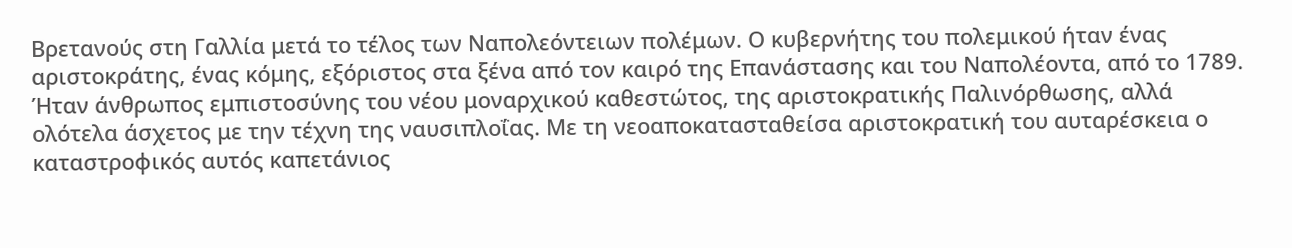Βρετανούς στη Γαλλία μετά το τέλος των Ναπολεόντειων πολέμων. Ο κυβερνήτης του πολεμικού ήταν ένας αριστοκράτης, ένας κόμης, εξόριστος στα ξένα από τον καιρό της Επανάστασης και του Ναπολέοντα, από το 1789. Ήταν άνθρωπος εμπιστοσύνης του νέου μοναρχικού καθεστώτος, της αριστοκρατικής Παλινόρθωσης, αλλά ολότελα άσχετος με την τέχνη της ναυσιπλοΐας. Με τη νεοαποκατασταθείσα αριστοκρατική του αυταρέσκεια ο καταστροφικός αυτός καπετάνιος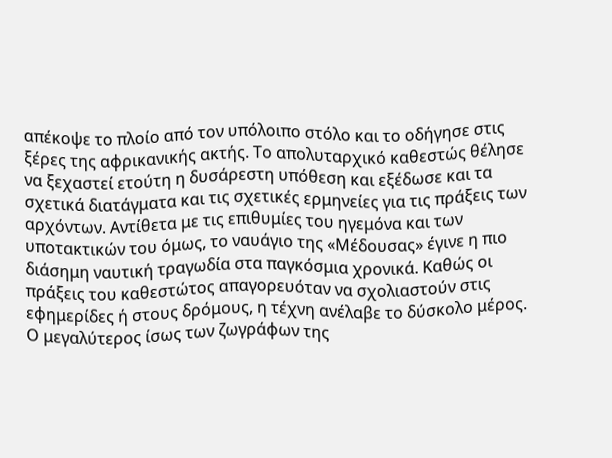απέκοψε το πλοίο από τον υπόλοιπο στόλο και το οδήγησε στις ξέρες της αφρικανικής ακτής. Το απολυταρχικό καθεστώς θέλησε να ξεχαστεί ετούτη η δυσάρεστη υπόθεση και εξέδωσε και τα σχετικά διατάγματα και τις σχετικές ερμηνείες για τις πράξεις των αρχόντων. Αντίθετα με τις επιθυμίες του ηγεμόνα και των υποτακτικών του όμως, το ναυάγιο της «Μέδουσας» έγινε η πιο διάσημη ναυτική τραγωδία στα παγκόσμια χρονικά. Καθώς οι πράξεις του καθεστώτος απαγορευόταν να σχολιαστούν στις εφημερίδες ή στους δρόμους, η τέχνη ανέλαβε το δύσκολο μέρος. Ο μεγαλύτερος ίσως των ζωγράφων της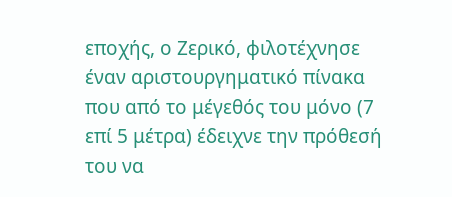εποχής, ο Ζερικό, φιλοτέχνησε έναν αριστουργηματικό πίνακα που από το μέγεθός του μόνο (7 επί 5 μέτρα) έδειχνε την πρόθεσή του να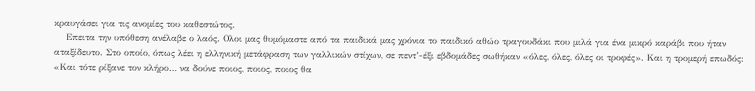κραυγάσει για τις ανομίες του καθεστώτος.
    Επειτα την υπόθεση ανέλαβε ο λαός. Ολοι μας θυμόμαστε από τα παιδικά μας χρόνια το παιδικό αθώο τραγουδάκι που μιλά για ένα μικρό καράβι που ήταν αταξίδευτο. Στο οποίο, όπως λέει η ελληνική μετάφραση των γαλλικών στίχων, σε πεντ’-έξι εβδομάδες σωθήκαν «όλες, όλες, όλες οι τροφές». Και η τρομερή επωδός: «Και τότε ρίξανε τον κλήρο… να δούνε ποιος, ποιος, ποιος θα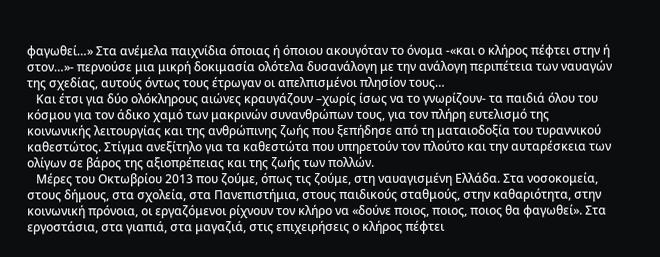φαγωθεί…» Στα ανέμελα παιχνίδια όποιας ή όποιου ακουγόταν το όνομα -«και ο κλήρος πέφτει στην ή στον…»- περνούσε μια μικρή δοκιμασία ολότελα δυσανάλογη με την ανάλογη περιπέτεια των ναυαγών της σχεδίας, αυτούς όντως τους έτρωγαν οι απελπισμένοι πλησίον τους…
   Και έτσι για δύο ολόκληρους αιώνες κραυγάζουν –χωρίς ίσως να το γνωρίζουν- τα παιδιά όλου του κόσμου για τον άδικο χαμό των μακρινών συνανθρώπων τους, για τον πλήρη ευτελισμό της κοινωνικής λειτουργίας και της ανθρώπινης ζωής που ξεπήδησε από τη ματαιοδοξία του τυραννικού καθεστώτος. Στίγμα ανεξίτηλο για τα καθεστώτα που υπηρετούν τον πλούτο και την αυταρέσκεια των ολίγων σε βάρος της αξιοπρέπειας και της ζωής των πολλών.
   Μέρες του Οκτωβρίου 2013 που ζούμε, όπως τις ζούμε, στη ναυαγισμένη Ελλάδα. Στα νοσοκομεία, στους δήμους, στα σχολεία, στα Πανεπιστήμια, στους παιδικούς σταθμούς, στην καθαριότητα, στην κοινωνική πρόνοια, οι εργαζόμενοι ρίχνουν τον κλήρο να «δούνε ποιος, ποιος, ποιος θα φαγωθεί». Στα εργοστάσια, στα γιαπιά, στα μαγαζιά, στις επιχειρήσεις ο κλήρος πέφτει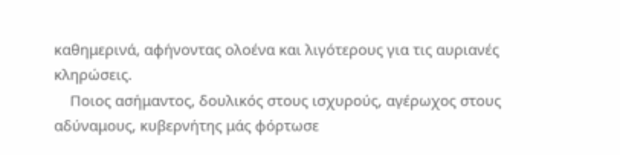καθημερινά, αφήνοντας ολοένα και λιγότερους για τις αυριανές κληρώσεις.
    Ποιος ασήμαντος, δουλικός στους ισχυρούς, αγέρωχος στους αδύναμους, κυβερνήτης μάς φόρτωσε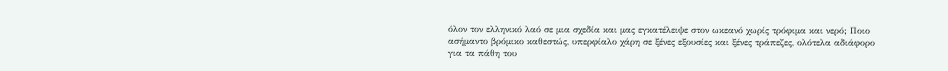όλον τον ελληνικό λαό σε μια σχεδία και μας εγκατέλειψε στον ωκεανό χωρίς τρόφιμα και νερό; Ποιο ασήμαντο βρόμικο καθεστώς, υπερφίαλο χάρη σε ξένες εξουσίες και ξένες τράπεζες, ολότελα αδιάφορο για τα πάθη του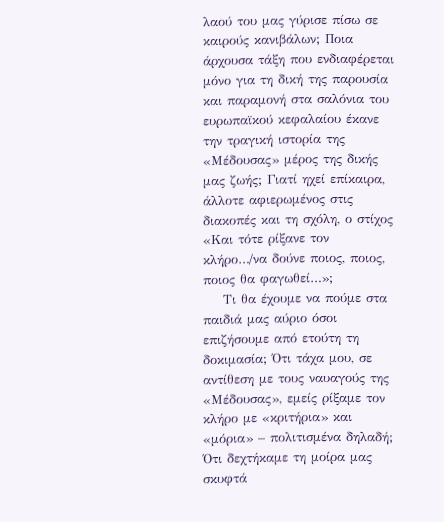λαού του μας γύρισε πίσω σε καιρούς κανιβάλων; Ποια άρχουσα τάξη που ενδιαφέρεται μόνο για τη δική της παρουσία και παραμονή στα σαλόνια του ευρωπαϊκού κεφαλαίου έκανε την τραγική ιστορία της «Μέδουσας» μέρος της δικής μας ζωής; Γιατί ηχεί επίκαιρα, άλλοτε αφιερωμένος στις διακοπές και τη σχόλη, ο στίχος «Και τότε ρίξανε τον κλήρο…/να δούνε ποιος, ποιος, ποιος θα φαγωθεί…»;
    Τι θα έχουμε να πούμε στα παιδιά μας αύριο όσοι επιζήσουμε από ετούτη τη δοκιμασία; Ότι τάχα μου, σε αντίθεση με τους ναυαγούς της «Μέδουσας», εμείς ρίξαμε τον κλήρο με «κριτήρια» και «μόρια» – πολιτισμένα δηλαδή; Ότι δεχτήκαμε τη μοίρα μας σκυφτά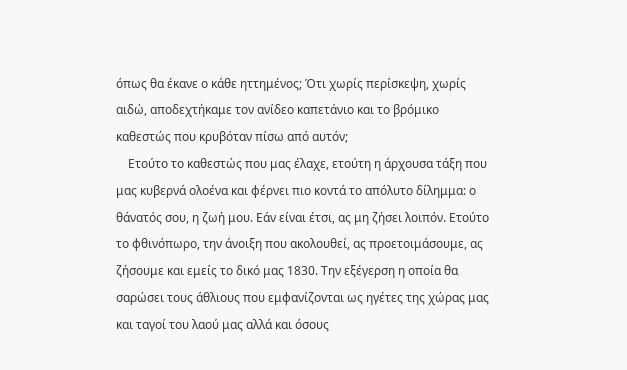όπως θα έκανε ο κάθε ηττημένος; Ότι χωρίς περίσκεψη, χωρίς αιδώ, αποδεχτήκαμε τον ανίδεο καπετάνιο και το βρόμικο καθεστώς που κρυβόταν πίσω από αυτόν;
    Ετούτο το καθεστώς που μας έλαχε, ετούτη η άρχουσα τάξη που μας κυβερνά ολοένα και φέρνει πιο κοντά το απόλυτο δίλημμα: ο θάνατός σου, η ζωή μου. Εάν είναι έτσι, ας μη ζήσει λοιπόν. Ετούτο το φθινόπωρο, την άνοιξη που ακολουθεί, ας προετοιμάσουμε, ας ζήσουμε και εμείς το δικό μας 1830. Την εξέγερση η οποία θα σαρώσει τους άθλιους που εμφανίζονται ως ηγέτες της χώρας μας και ταγοί του λαού μας αλλά και όσους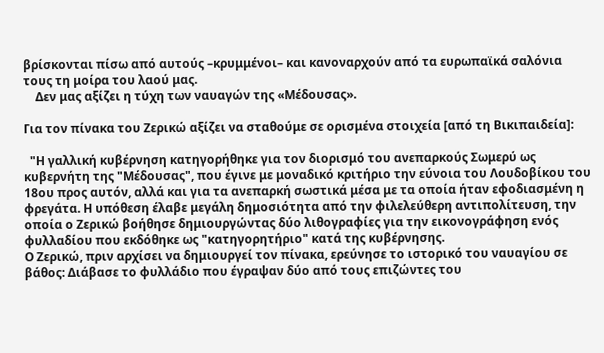βρίσκονται πίσω από αυτούς –κρυμμένοι– και κανοναρχούν από τα ευρωπαϊκά σαλόνια τους τη μοίρα του λαού μας.
    Δεν μας αξίζει η τύχη των ναυαγών της «Μέδουσας».

Για τον πίνακα του Ζερικώ αξίζει να σταθούμε σε ορισμένα στοιχεία [από τη Βικιπαιδεία]:

  "Η γαλλική κυβέρνηση κατηγορήθηκε για τον διορισμό του ανεπαρκούς Σωμερύ ως κυβερνήτη της "Μέδουσας", που έγινε με μοναδικό κριτήριο την εύνοια του Λουδοβίκου του 18ου προς αυτόν, αλλά και για τα ανεπαρκή σωστικά μέσα με τα οποία ήταν εφοδιασμένη η φρεγάτα. Η υπόθεση έλαβε μεγάλη δημοσιότητα από την φιλελεύθερη αντιπολίτευση, την οποία ο Ζερικώ βοήθησε δημιουργώντας δύο λιθογραφίες για την εικονογράφηση ενός φυλλαδίου που εκδόθηκε ως "κατηγορητήριο" κατά της κυβέρνησης.
Ο Ζερικώ, πριν αρχίσει να δημιουργεί τον πίνακα, ερεύνησε το ιστορικό του ναυαγίου σε βάθος: Διάβασε το φυλλάδιο που έγραψαν δύο από τους επιζώντες του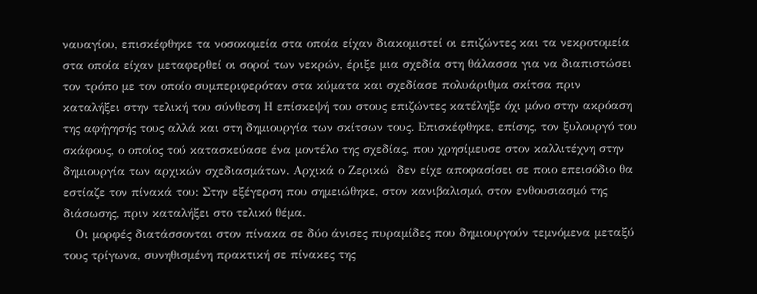ναυαγίου, επισκέφθηκε τα νοσοκομεία στα οποία είχαν διακομιστεί οι επιζώντες και τα νεκροτομεία στα οποία είχαν μεταφερθεί οι σοροί των νεκρών, έριξε μια σχεδία στη θάλασσα για να διαπιστώσει τον τρόπο με τον οποίο συμπεριφερόταν στα κύματα και σχεδίασε πολυάριθμα σκίτσα πριν καταλήξει στην τελική του σύνθεση Η επίσκεψή του στους επιζώντες κατέληξε όχι μόνο στην ακρόαση της αφήγησής τους αλλά και στη δημιουργία των σκίτσων τους. Επισκέφθηκε, επίσης, τον ξυλουργό του σκάφους, ο οποίος τού κατασκεύασε ένα μοντέλο της σχεδίας, που χρησίμευσε στον καλλιτέχνη στην δημιουργία των αρχικών σχεδιασμάτων. Αρχικά ο Ζερικώ  δεν είχε αποφασίσει σε ποιο επεισόδιο θα εστίαζε τον πίνακά του: Στην εξέγερση που σημειώθηκε, στον κανιβαλισμό, στον ενθουσιασμό της διάσωσης, πριν καταλήξει στο τελικό θέμα.
   Οι μορφές διατάσσονται στον πίνακα σε δύο άνισες πυραμίδες που δημιουργούν τεμνόμενα μεταξύ τους τρίγωνα, συνηθισμένη πρακτική σε πίνακες της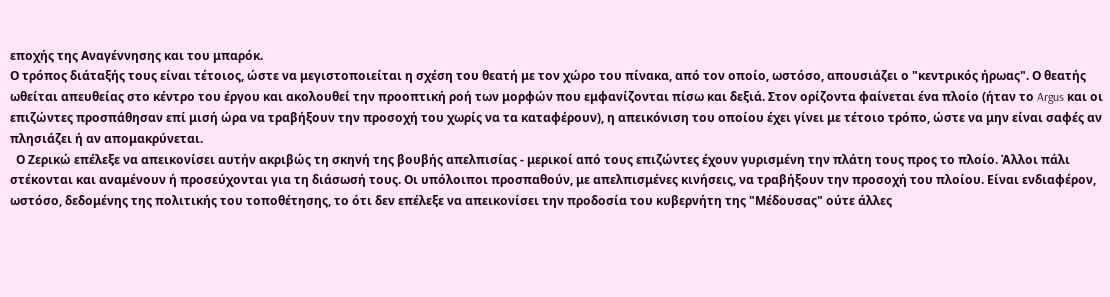εποχής της Αναγέννησης και του μπαρόκ.
Ο τρόπος διάταξής τους είναι τέτοιος, ώστε να μεγιστοποιείται η σχέση του θεατή με τον χώρο του πίνακα, από τον οποίο, ωστόσο, απουσιάζει ο "κεντρικός ήρωας". Ο θεατής ωθείται απευθείας στο κέντρο του έργου και ακολουθεί την προοπτική ροή των μορφών που εμφανίζονται πίσω και δεξιά. Στον ορίζοντα φαίνεται ένα πλοίο (ήταν το Argus και οι επιζώντες προσπάθησαν επί μισή ώρα να τραβήξουν την προσοχή του χωρίς να τα καταφέρουν), η απεικόνιση του οποίου έχει γίνει με τέτοιο τρόπο, ώστε να μην είναι σαφές αν πλησιάζει ή αν απομακρύνεται.
  Ο Ζερικώ επέλεξε να απεικονίσει αυτήν ακριβώς τη σκηνή της βουβής απελπισίας - μερικοί από τους επιζώντες έχουν γυρισμένη την πλάτη τους προς το πλοίο. Άλλοι πάλι στέκονται και αναμένουν ή προσεύχονται για τη διάσωσή τους. Οι υπόλοιποι προσπαθούν, με απελπισμένες κινήσεις, να τραβήξουν την προσοχή του πλοίου. Είναι ενδιαφέρον, ωστόσο, δεδομένης της πολιτικής του τοποθέτησης, το ότι δεν επέλεξε να απεικονίσει την προδοσία του κυβερνήτη της "Μέδουσας" ούτε άλλες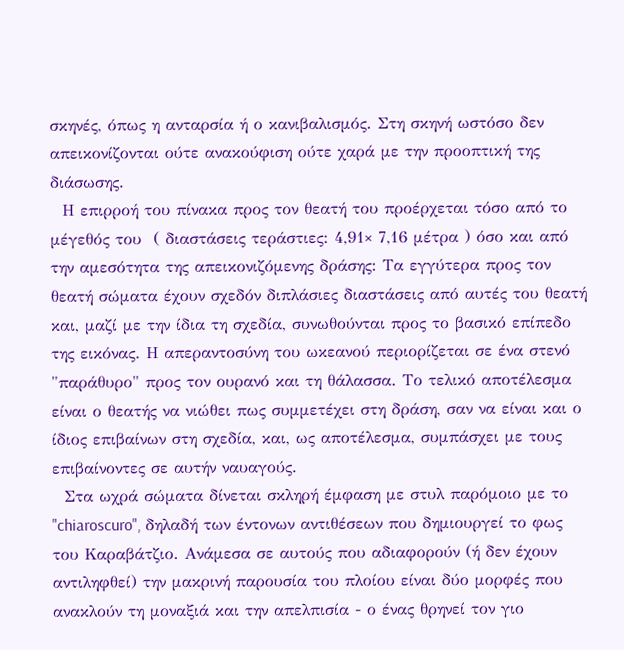σκηνές, όπως η ανταρσία ή ο κανιβαλισμός. Στη σκηνή ωστόσο δεν απεικονίζονται ούτε ανακούφιση ούτε χαρά με την προοπτική της διάσωσης.
  Η επιρροή του πίνακα προς τον θεατή του προέρχεται τόσο από το μέγεθός του  ( διαστάσεις τεράστιες: 4,91× 7,16 μέτρα ) όσο και από την αμεσότητα της απεικονιζόμενης δράσης: Τα εγγύτερα προς τον θεατή σώματα έχουν σχεδόν διπλάσιες διαστάσεις από αυτές του θεατή και, μαζί με την ίδια τη σχεδία, συνωθούνται προς το βασικό επίπεδο της εικόνας. Η απεραντοσύνη του ωκεανού περιορίζεται σε ένα στενό "παράθυρο" προς τον ουρανό και τη θάλασσα. Το τελικό αποτέλεσμα
είναι ο θεατής να νιώθει πως συμμετέχει στη δράση, σαν να είναι και ο ίδιος επιβαίνων στη σχεδία, και, ως αποτέλεσμα, συμπάσχει με τους επιβαίνοντες σε αυτήν ναυαγούς.
  Στα ωχρά σώματα δίνεται σκληρή έμφαση με στυλ παρόμοιο με το "chiaroscuro", δηλαδή των έντονων αντιθέσεων που δημιουργεί το φως του Καραβάτζιο. Ανάμεσα σε αυτούς που αδιαφορούν (ή δεν έχουν αντιληφθεί) την μακρινή παρουσία του πλοίου είναι δύο μορφές που ανακλούν τη μοναξιά και την απελπισία - ο ένας θρηνεί τον γιο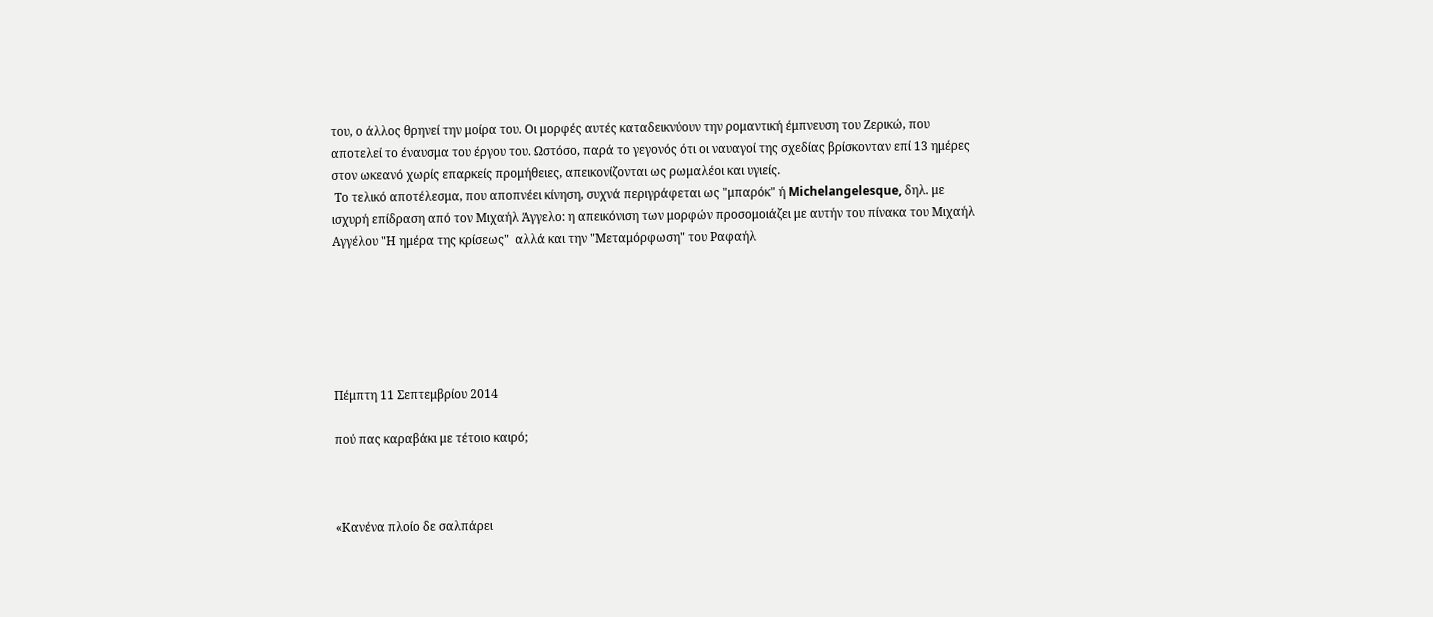του, ο άλλος θρηνεί την μοίρα του. Οι μορφές αυτές καταδεικνύουν την ρομαντική έμπνευση του Ζερικώ, που αποτελεί το έναυσμα του έργου του. Ωστόσο, παρά το γεγονός ότι οι ναυαγοί της σχεδίας βρίσκονταν επί 13 ημέρες στον ωκεανό χωρίς επαρκείς προμήθειες, απεικονίζονται ως ρωμαλέοι και υγιείς.
 Το τελικό αποτέλεσμα, που αποπνέει κίνηση, συχνά περιγράφεται ως "μπαρόκ" ή Michelangelesque, δηλ. με ισχυρή επίδραση από τον Μιχαήλ Άγγελο: η απεικόνιση των μορφών προσομοιάζει με αυτήν του πίνακα του Μιχαήλ Αγγέλου "Η ημέρα της κρίσεως"  αλλά και την "Μεταμόρφωση" του Ραφαήλ






Πέμπτη 11 Σεπτεμβρίου 2014

πού πας καραβάκι με τέτοιο καιρό;



«Κανένα πλοίο δε σαλπάρει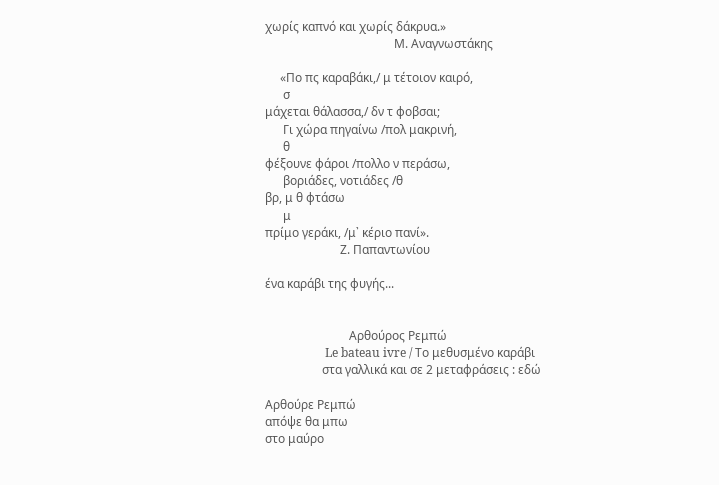χωρίς καπνό και χωρίς δάκρυα.»
                                           Μ. Αναγνωστάκης

     «Πο πς καραβάκι,/ μ τέτοιον καιρό,
      σ
μάχεται θάλασσα,/ δν τ φοβσαι;
      Γι χώρα πηγαίνω /πολ μακρινή,
      θ
φέξουνε φάροι /πολλο ν περάσω,
      βοριάδες, νοτιάδες /θ
βρ, μ θ φτάσω
      μ
πρίμο γεράκι, /μ᾿ κέριο πανί».
                         Ζ. Παπαντωνίου

ένα καράβι της φυγής...


                            Αρθούρος Ρεμπώ
                    Le bateau ivre / Το μεθυσμένο καράβι
                   στα γαλλικά και σε 2 μεταφράσεις : εδώ

Αρθούρε Ρεμπώ
απόψε θα μπω
στο μαύρο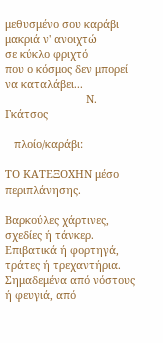μεθυσμένο σου καράβι
μακριά ν' ανοιχτώ
σε κύκλο φριχτό
που ο κόσμος δεν μπορεί να καταλάβει...
                           Ν. Γκάτσος

   πλοίο/καράβι:

ΤΟ ΚΑΤΕΞΟΧΗΝ μέσο περιπλάνησης.

Βαρκούλες χάρτινες, σχεδίες ή τάνκερ.
Επιβατικά ή φορτηγά, τράτες ή τρεχαντήρια.
Σημαδεμένα από νόστους ή φευγιά, από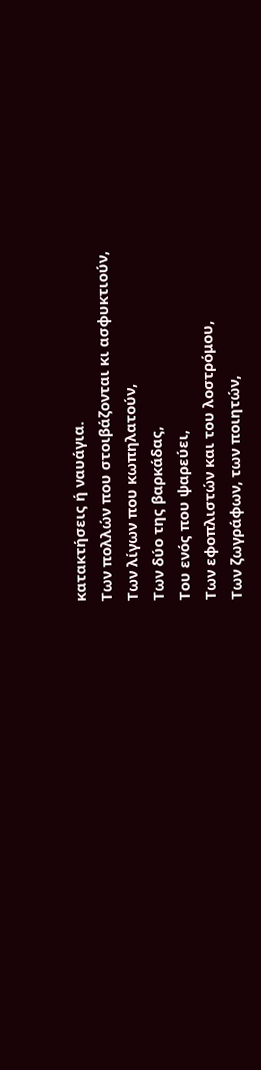κατακτήσεις ή ναυάγια.
Των πολλών που στοιβάζονται κι ασφυκτιούν,
Των λίγων που κωπηλατούν,
Των δύο της βαρκάδας,
Του ενός που ψαρεύει,
Των εφοπλιστών και του λοστρόμου,
Των ζωγράφων, των ποιητών,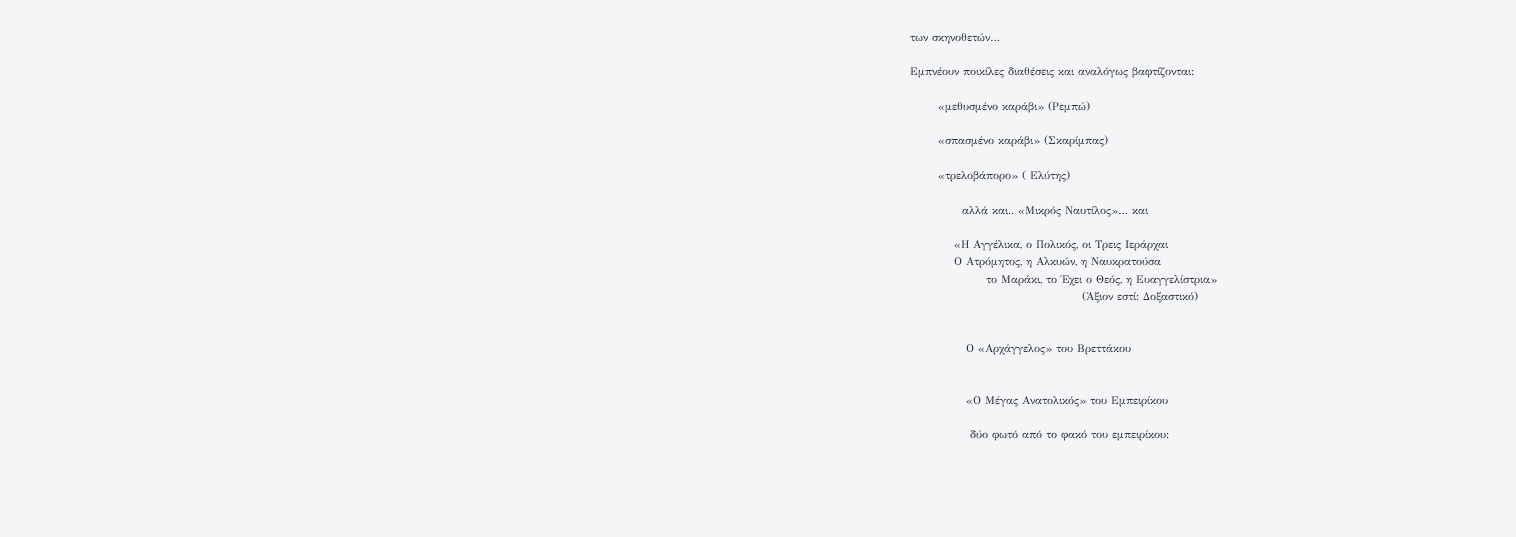των σκηνοθετών…

Εμπνέουν ποικίλες διαθέσεις και αναλόγως βαφτίζονται:

       «μεθυσμένο καράβι» (Ρεμπώ)

       «σπασμένο καράβι» (Σκαρίμπας)

       «τρελοβάπορο» ( Ελύτης)

             αλλά και.. «Μικρός Ναυτίλος»… και

           «Η Αγγέλικα, ο Πολικός, οι Τρεις Ιεράρχαι
           Ο Ατρόμητος, η Αλκυών, η Ναυκρατούσα
                   το Μαράκι, το Έχει ο Θεός, η Ευαγγελίστρια»
                                           (Άξιον εστί: Δοξαστικό)


              Ο «Αρχάγγελος» του Βρεττάκου


              «Ο Μέγας Ανατολικός» του Εμπειρίκου

               δύο φωτό από το φακό του εμπειρίκου: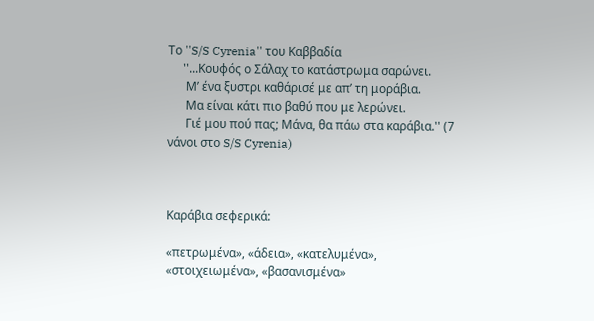Το ''S/S Cyrenia'' του Καββαδία
     ''...Κουφός ο Σάλαχ το κατάστρωμα σαρώνει.
      Μ’ ένα ξυστρι καθάρισέ με απ’ τη μοράβια.
      Μα είναι κάτι πιο βαθύ που με λερώνει.
      Γιέ μου πού πας; Μάνα, θα πάω στα καράβια.'' (7 νάνοι στο S/S Cyrenia)



Καράβια σεφερικά:

«πετρωμένα», «άδεια», «κατελυμένα», «στοιχειωμένα», «βασανισμένα»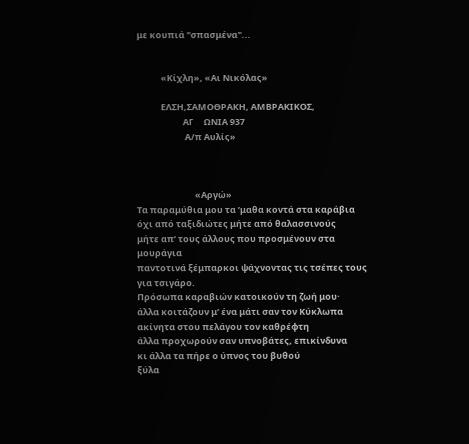με κουπιά "σπασμένα"...


            «Κίχλη», «Αι Νικόλας»

            ΕΛΣΗ,ΣΑΜΟΘΡΑΚΗ, ΑΜΒΡΑΚΙΚΟΣ,
                       ΑΓ     ΩΝΙΑ 937
                        Α/π Αυλίς»



                             «Αργώ»
Τα παραμύθια μου τα ’μαθα κοντά στα καράβια
όχι από ταξιδιώτες μήτε από θαλασσινούς
μήτε απ’ τους άλλους που προσμένουν στα μουράγια
παντοτινά ξέμπαρκοι ψάχνοντας τις τσέπες τους για τσιγάρο.
Πρόσωπα καραβιών κατοικούν τη ζωή μου·
άλλα κοιτάζουν μ’ ένα μάτι σαν τον Κύκλωπα
ακίνητα στου πελάγου τον καθρέφτη
άλλα προχωρούν σαν υπνοβάτες, επικίνδυνα
κι άλλα τα πήρε ο ύπνος του βυθού
ξύλα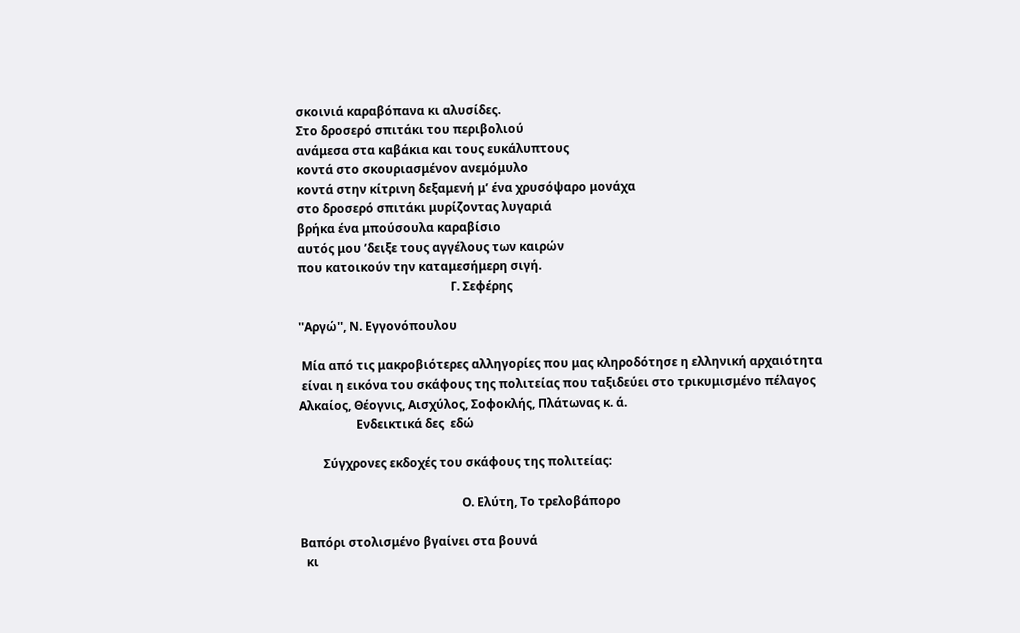σκοινιά καραβόπανα κι αλυσίδες.
Στο δροσερό σπιτάκι του περιβολιού
ανάμεσα στα καβάκια και τους ευκάλυπτους
κοντά στο σκουριασμένον ανεμόμυλο
κοντά στην κίτρινη δεξαμενή μ’ ένα χρυσόψαρο μονάχα
στο δροσερό σπιτάκι μυρίζοντας λυγαριά
βρήκα ένα μπούσουλα καραβίσιο
αυτός μου ’δειξε τους αγγέλους των καιρών
που κατοικούν την καταμεσήμερη σιγή.
                                                   Γ. Σεφέρης

''Αργώ'', Ν. Εγγονόπουλου

 Μία από τις μακροβιότερες αλληγορίες που μας κληροδότησε η ελληνική αρχαιότητα
 είναι η εικόνα του σκάφους της πολιτείας που ταξιδεύει στο τρικυμισμένο πέλαγος
Αλκαίος, Θέογνις, Αισχύλος, Σοφοκλής, Πλάτωνας κ. ά.
                   Ενδεικτικά δες  εδώ

        Σύγχρονες εκδοχές του σκάφους της πολιτείας:

                                                      Ο. Ελύτη, Το τρελοβάπορο

Βαπόρι στολισμένο βγαίνει στα βουνά
  κι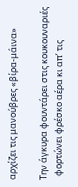αρχίζει τις μανούβρες «βίρα-μάινα»

Την άγκυρα φουντάρει στις κουκουναριές
  φορτώνει φρέσκο αέρα κι απ’ τις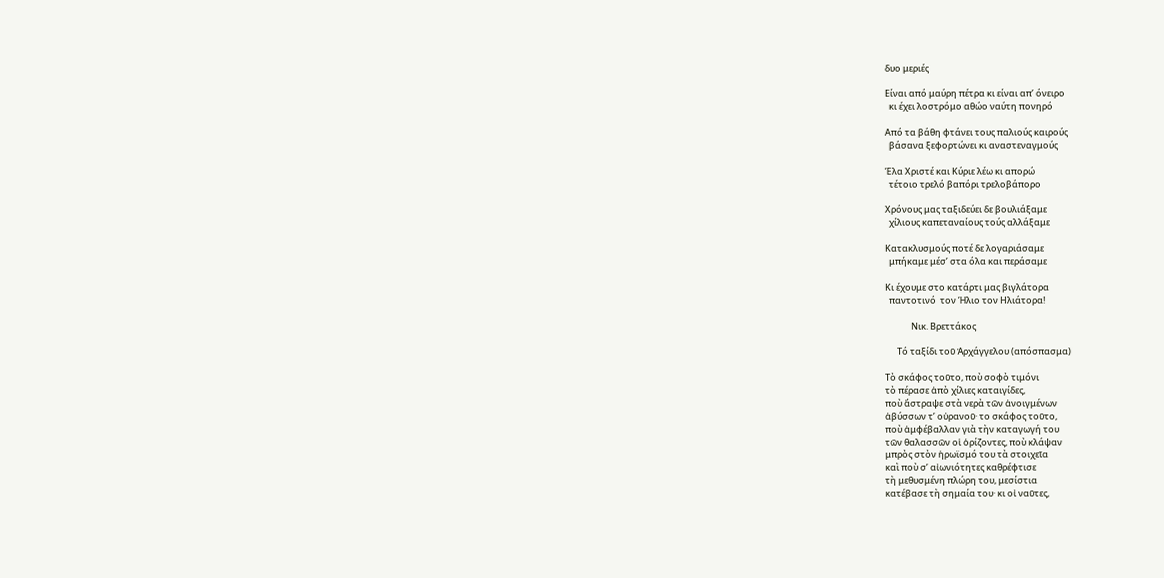δυο μεριές

Είναι από μαύρη πέτρα κι είναι απ’ όνειρο
  κι έχει λοστρόμο αθώο ναύτη πονηρό

Από τα βάθη φτάνει τους παλιούς καιρούς
  βάσανα ξεφορτώνει κι αναστεναγμούς

Έλα Χριστέ και Κύριε λέω κι απορώ
  τέτοιο τρελό βαπόρι τρελοβάπορο

Χρόνους μας ταξιδεύει δε βουλιάξαμε
  χίλιους καπεταναίους τούς αλλάξαμε

Κατακλυσμούς ποτέ δε λογαριάσαμε
  μπήκαμε μέσ’ στα όλα και περάσαμε

Κι έχουμε στο κατάρτι μας βιγλάτορα
  παντοτινό  τον Ήλιο τον Ηλιάτορα!

             Νικ. Βρεττάκος

      Τό ταξίδι τοῦ Ἀρχάγγελου (απόσπασμα)

Τὸ σκάφος τοῦτο, ποὺ σοφὸ τιμόνι
τὸ πέρασε ἀπὸ χίλιες καταιγίδες,
ποὺ ἄστραψε στὰ νερὰ τῶν ἀνοιγμένων
ἀβύσσων τ’ οὐρανοῦ· το σκάφος τοῦτο,
ποὺ ἀμφέβαλλαν γιὰ τὴν καταγωγή του
τῶν θαλασσῶν οἱ ὁρίζοντες, ποὺ κλάψαν
μπρὸς στὸν ἡρωϊσμό του τὰ στοιχεῖα
καὶ ποὺ σ’ αἰωνιότητες καθρέφτισε
τὴ μεθυσμένη πλώρη του, μεσίστια
κατέβασε τὴ σημαία του· κι οἰ ναῦτες,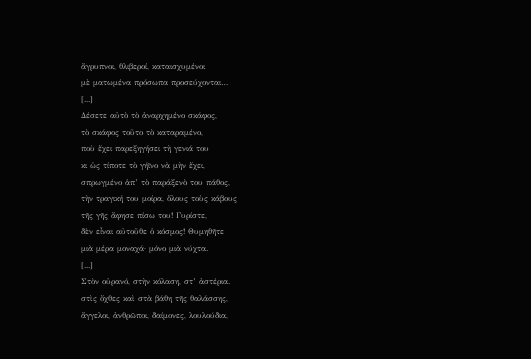ἄγρυπνοι, θλιβεροί, καταισχυμένοι
μὲ ματωμένα πρόσωπα προσεύχονται…
[...]
Δέσετε αὐτὸ τὸ ἀναρχημένο σκάφος,
τὸ σκάφος τοῦτο τὸ καταραμένο,
ποὺ ἔχει παρεξηγήσει τὴ γενιά του
κι ὡς τίποτε τὸ γήϊνο νὰ μὴν ἔχει,
σπρωγμένο ἁπ’ τὸ παράξενὸ του πάθος,
τὴν τραγική του μοίρα, ὅλους τοὺς κάβους
τῆς γῆς ἄφησε πίσω του! Γυρίστε,
δὲν εἶναι αὐτοῦθε ὁ κόσμος! Θυμηθῆτε
μιὰ μέρα μοναχά· μόνο μιὰ νύχτα.
[...]
Στὸν οὐρανό, στὴν κόλαση, στ’ ἀστέρια.
στὶς ὄχθες καὶ στὰ βάθη τῆς θαλάσσης,
ἄγγελοι, ἀνθρῶποι, δαίμονες, λουλούδια,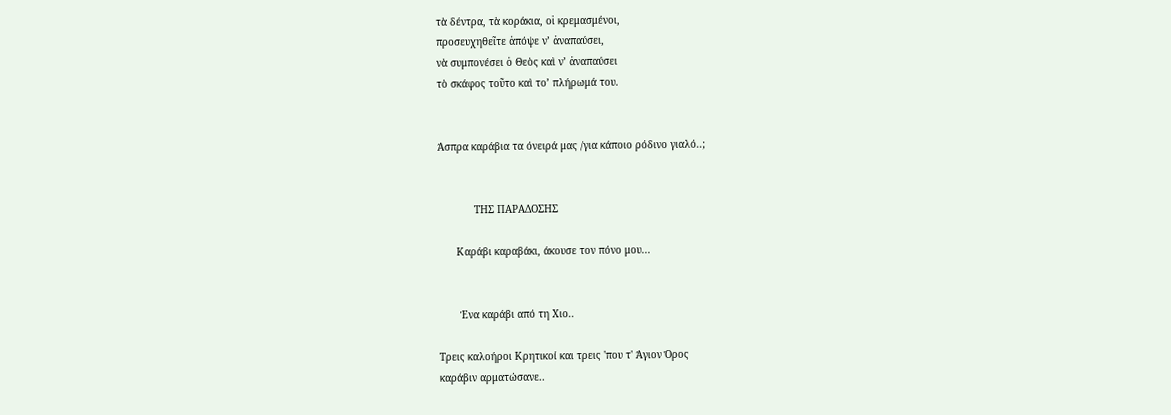τὰ δέντρα, τὰ κοράκια, οἱ κρεμασμένοι,
προσευχηθεῖτε ἀπόψε ν’ ἀναπαύσει,
νὰ συμπονέσει ὁ Θεὸς καὶ ν’ ἀναπαύσει
τὸ σκάφος τοῦτο καὶ το’ πλήρωμά του.


Άσπρα καράβια τα όνειρά μας /για κάποιο ρόδινο γιαλό..;


            ΤΗΣ ΠΑΡΑΔΟΣΗΣ

      Καράβι καραβάκι, άκουσε τον πόνο μου...


       Ένα καράβι από τη Χιο..

Τρεις καλοήροι Κρητικοί και τρεις 'που τ' Άγιον Όρος
καράβιν αρματώσανε..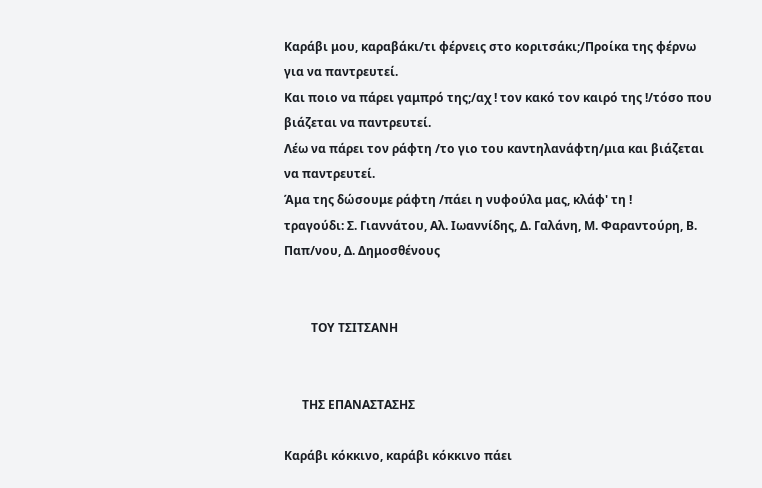Καράβι μου, καραβάκι/τι φέρνεις στο κοριτσάκι;/Προίκα της φέρνω για να παντρευτεί.
Και ποιο να πάρει γαμπρό της;/αχ ! τον κακό τον καιρό της !/τόσο που βιάζεται να παντρευτεί.
Λέω να πάρει τον ράφτη /το γιο του καντηλανάφτη/μια και βιάζεται να παντρευτεί.
Άμα της δώσουμε ράφτη /πάει η νυφούλα μας, κλάφ' τη !
τραγούδι: Σ. Γιαννάτου, Αλ. Ιωαννίδης, Δ. Γαλάνη, Μ. Φαραντούρη, Β. Παπ/νου, Δ. Δημοσθένους


         ΤΟΥ ΤΣΙΤΣΑΝΗ


      ΤΗΣ ΕΠΑΝΑΣΤΑΣΗΣ

Καράβι κόκκινο, καράβι κόκκινο πάει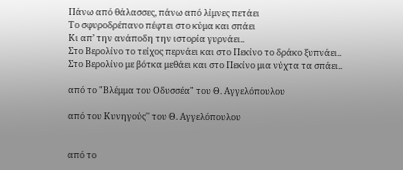Πάνω από θάλασσες, πάνω από λίμνες πετάει
Το σφυροδρέπανο πέφτει στο κύμα και σπάει
Κι απ’ την ανάποδη την ιστορία γυρνάει..
Στο Βερολίνο το τείχος περνάει και στο Πεκίνο το δράκο ξυπνάει..
Στο Βερολίνο με βότκα μεθάει και στο Πεκίνο μια νύχτα τα σπάει..

από το "Βλέμμα του Οδυσσέα" του Θ. Αγγελόπουλου

από του Κυνηγούς'' του Θ. Αγγελόπουλου


από το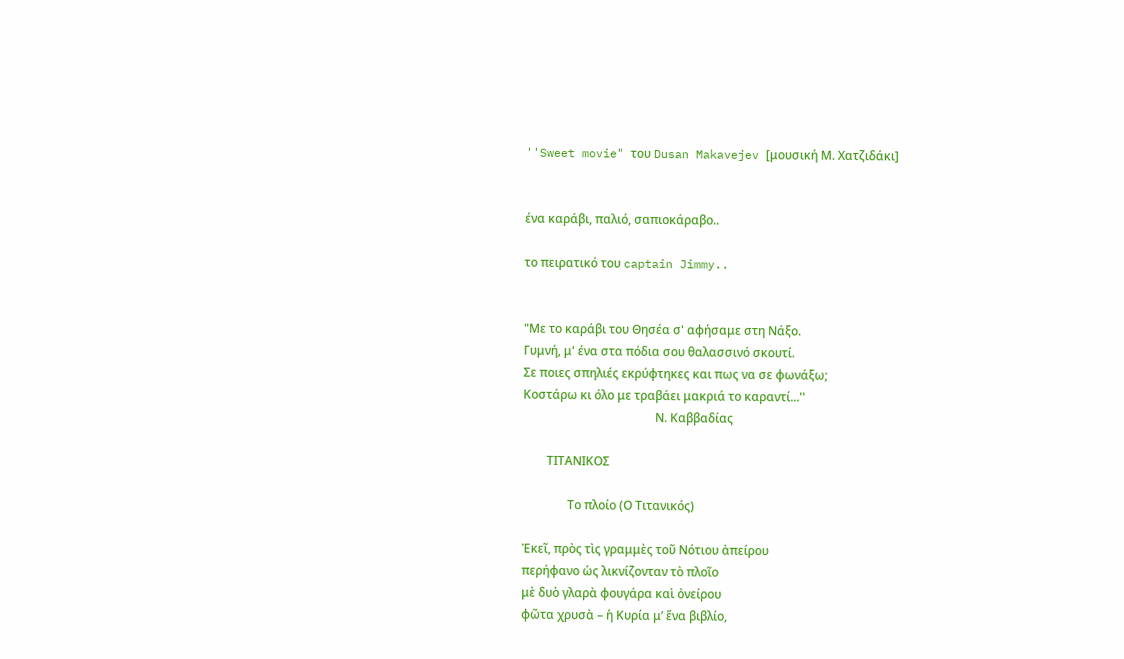''Sweet movie" του Dusan Makavejev [μουσική Μ. Χατζιδάκι]


ένα καράβι, παλιό, σαπιοκάραβο..

το πειρατικό του captain Jimmy..


"Με το καράβι του Θησέα σ' αφήσαμε στη Νάξο.
Γυμνή, μ' ένα στα πόδια σου θαλασσινό σκουτί.
Σε ποιες σπηλιές εκρύφτηκες και πως να σε φωνάξω;
Κοστάρω κι όλο με τραβάει μακριά το καραντί...''
                                            Ν. Καββαδίας

        ΤΙΤΑΝΙΚΟΣ

               Το πλοίο (Ο Τιτανικός)

Ἐκεῖ, πρὸς τὶς γραμμὲς τοῦ Νότιου ἀπείρου
περήφανο ὡς λικνίζονταν τὸ πλοῖο
μὲ δυὸ γλαρὰ φουγάρα καὶ ὀνείρου
φῶτα χρυσὰ – ἡ Κυρία μ’ ἕνα βιβλίο,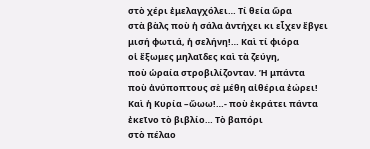στὸ χέρι ἐμελαγχόλει… Τί θεία ὥρα
στὰ βὰλς ποὺ ἡ σάλα ἀντήχει κι εἶχεν ἔβγει
μισή φωτιά, ἡ σελήνη!… Καὶ τί φιόρα
οἱ ἔξωμες μηλαῖδες καὶ τὰ ζεύγη,
ποὺ ὡραία στροβιλίζονταν. Ἡ μπάντα
ποὺ ἀνύποπτους σὲ μέθη αἰθέρια ἐώρει!
Καὶ ἡ Κυρία –ὤωω!…- ποὺ ἐκράτει πάντα
ἐκεῖνο τὸ βιβλίο… Τὸ βαπόρι
στὸ πέλαο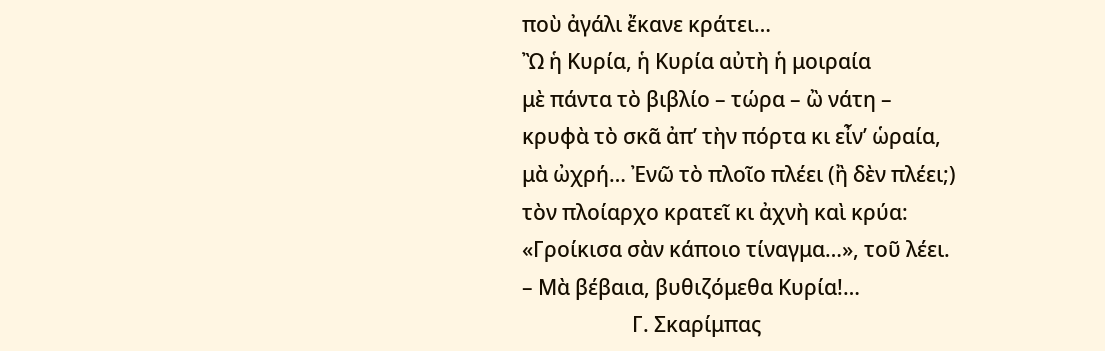ποὺ ἀγάλι ἔκανε κράτει…
Ὢ ἡ Κυρία, ἡ Κυρία αὐτὴ ἡ μοιραία
μὲ πάντα τὸ βιβλίο – τώρα – ὢ νάτη –
κρυφὰ τὸ σκᾶ ἀπ’ τὴν πόρτα κι εἶν’ ὡραία,
μὰ ὠχρή… Ἐνῶ τὸ πλοῖο πλέει (ἢ δὲν πλέει;)
τὸν πλοίαρχο κρατεῖ κι ἀχνὴ καὶ κρύα:
«Γροίκισα σὰν κάποιο τίναγμα…», τοῦ λέει.
– Μὰ βέβαια, βυθιζόμεθα Κυρία!…
                      Γ. Σκαρίμπας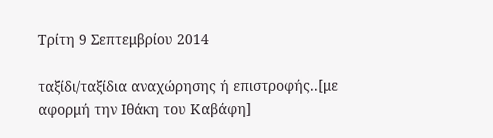Τρίτη 9 Σεπτεμβρίου 2014

ταξίδι/ταξίδια αναχώρησης ή επιστροφής..[με αφορμή την Ιθάκη του Καβάφη]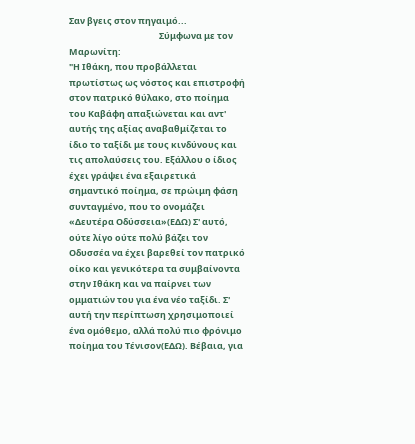Σαν βγεις στον πηγαιμό...
                                             Σύμφωνα με τον Μαρωνίτη:
"Η Ιθάκη, που προβάλλεται πρωτίστως ως νόστος και επιστροφή στον πατρικό θύλακο, στο ποίημα του Καβάφη απαξιώνεται και αντ' αυτής της αξίας αναβαθμίζεται το ίδιο το ταξίδι με τους κινδύνους και τις απολαύσεις του. Εξάλλου ο ίδιος έχει γράψει ένα εξαιρετικά σημαντικό ποίημα, σε πρώιμη φάση συνταγμένο, που το ονομάζει «Δευτέρα Οδύσσεια»(ΕΔΩ) Σ' αυτό, ούτε λίγο ούτε πολύ βάζει τον Οδυσσέα να έχει βαρεθεί τον πατρικό οίκο και γενικότερα τα συμβαίνοντα στην Ιθάκη και να παίρνει των ομματιών του για ένα νέο ταξίδι. Σ' αυτή την περίπτωση χρησιμοποιεί ένα ομόθεμο, αλλά πολύ πιο φρόνιμο ποίημα του Τένισον(ΕΔΩ). Βέβαια, για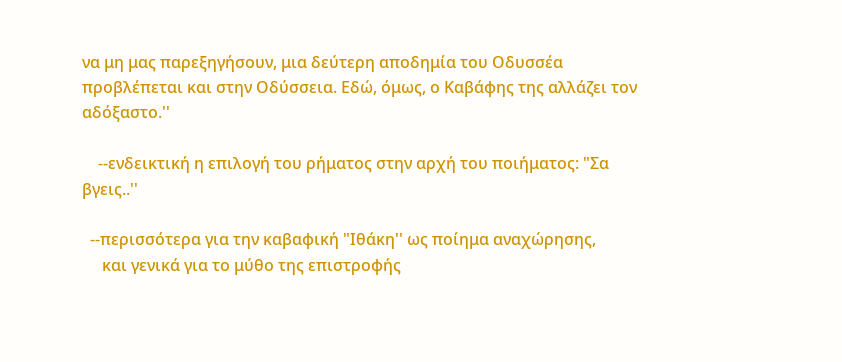να μη μας παρεξηγήσουν, μια δεύτερη αποδημία του Οδυσσέα προβλέπεται και στην Οδύσσεια. Εδώ, όμως, ο Καβάφης της αλλάζει τον αδόξαστο.''

    --ενδεικτική η επιλογή του ρήματος στην αρχή του ποιήματος: "Σα βγεις..''

  --περισσότερα για την καβαφική "Ιθάκη'' ως ποίημα αναχώρησης,
     και γενικά για το μύθο της επιστροφής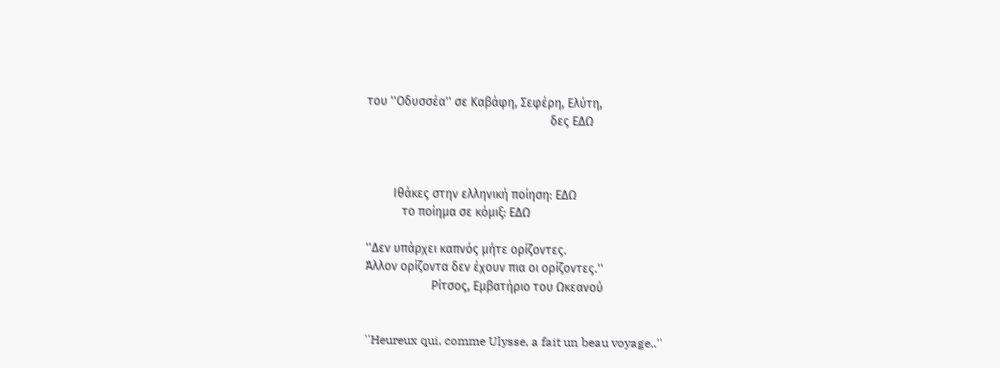του ''Οδυσσέα'' σε Καβάφη, Σεφέρη, Ελύτη,
                                                             δες ΕΔΩ



         Ιθάκες στην ελληνική ποίηση: ΕΔΩ
            το ποίημα σε κόμιξ: ΕΔΩ

''Δεν υπάρχει καπνός μήτε ορίζοντες.
Άλλον ορίζοντα δεν έχουν πια οι ορίζοντες.''
                      Ρίτσος, Εμβατήριο του Ωκεανού


''Heureux qui, comme Ulysse, a fait un beau voyage..''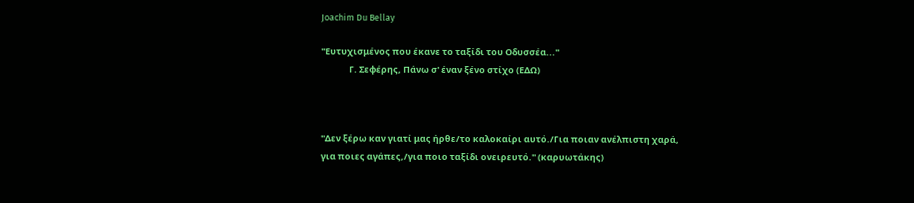Joachim Du Bellay

''Ευτυχισμένος που έκανε το ταξίδι του Οδυσσέα...''
              Γ. Σεφέρης, Πάνω σ' έναν ξένο στίχο (ΕΔΩ)



''Δεν ξέρω καν γιατί μας ήρθε/το καλοκαίρι αυτό./Για ποιαν ανέλπιστη χαρά,
για ποιες αγάπες,/για ποιο ταξίδι ονειρευτό.'' (καρυωτάκης)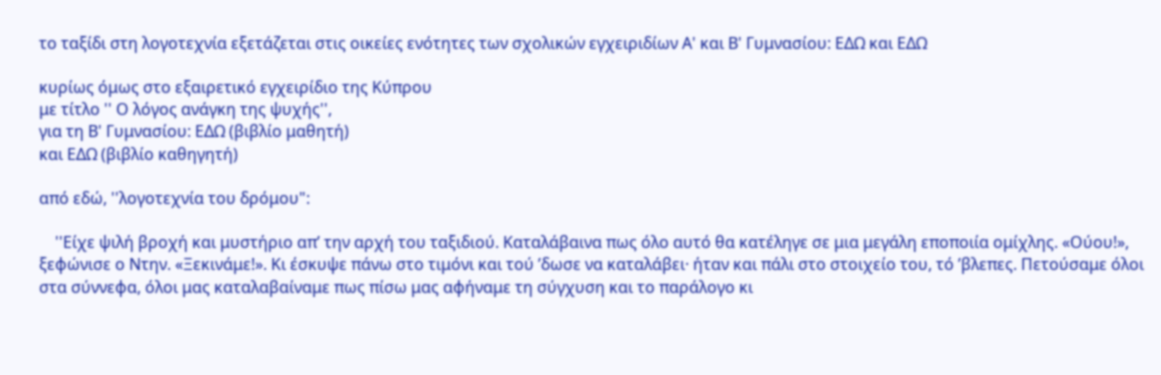το ταξίδι στη λογοτεχνία εξετάζεται στις οικείες ενότητες των σχολικών εγχειριδίων Α' και Β' Γυμνασίου: ΕΔΩ και ΕΔΩ

κυρίως όμως στο εξαιρετικό εγχειρίδιο της Κύπρου
με τίτλο '' Ο λόγος ανάγκη της ψυχής'',
για τη Β' Γυμνασίου: ΕΔΩ (βιβλίο μαθητή)
και ΕΔΩ (βιβλίο καθηγητή)

από εδώ, ''λογοτεχνία του δρόμου":

    ''Είχε ψιλή βροχή και μυστήριο απ’ την αρχή του ταξιδιού. Καταλάβαινα πως όλο αυτό θα κατέληγε σε μια μεγάλη εποποιία ομίχλης. «Ούου!», ξεφώνισε ο Ντην. «Ξεκινάμε!». Κι έσκυψε πάνω στο τιμόνι και τού ’δωσε να καταλάβει· ήταν και πάλι στο στοιχείο του, τό ’βλεπες. Πετούσαμε όλοι στα σύννεφα, όλοι μας καταλαβαίναμε πως πίσω μας αφήναμε τη σύγχυση και το παράλογο κι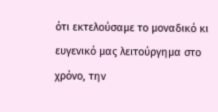ότι εκτελούσαμε το μοναδικό κι ευγενικό μας λειτούργημα στο χρόνο, την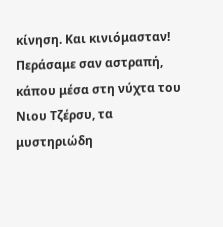κίνηση. Και κινιόμασταν! Περάσαμε σαν αστραπή, κάπου μέσα στη νύχτα του Νιου Τζέρσυ, τα μυστηριώδη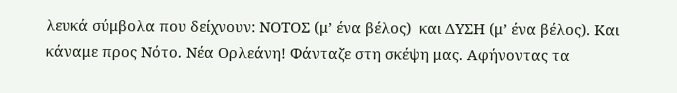λευκά σύμβολα που δείχνουν: ΝΟΤΟΣ (μ’ ένα βέλος)  και ΔΥΣΗ (μ’ ένα βέλος). Και κάναμε προς Νότο. Νέα Ορλεάνη! Φάνταζε στη σκέψη μας. Αφήνοντας τα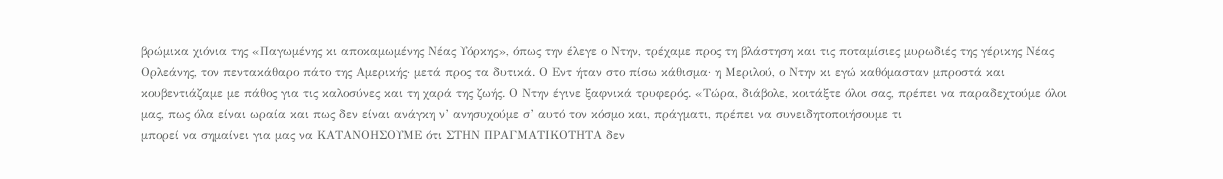βρώμικα χιόνια της «Παγωμένης κι αποκαμωμένης Νέας Υόρκης», όπως την έλεγε ο Ντην, τρέχαμε προς τη βλάστηση και τις ποταμίσιες μυρωδιές της γέρικης Νέας Ορλεάνης, τον πεντακάθαρο πάτο της Αμερικής· μετά προς τα δυτικά. Ο Εντ ήταν στο πίσω κάθισμα· η Μεριλού, ο Ντην κι εγώ καθόμασταν μπροστά και κουβεντιάζαμε με πάθος για τις καλοσύνες και τη χαρά της ζωής. Ο Ντην έγινε ξαφνικά τρυφερός. «Τώρα, διάβολε, κοιτάξτε όλοι σας, πρέπει να παραδεχτούμε όλοι μας, πως όλα είναι ωραία και πως δεν είναι ανάγκη ν’ ανησυχούμε σ’ αυτό τον κόσμο και, πράγματι, πρέπει να συνειδητοποιήσουμε τι
μπορεί να σημαίνει για μας να ΚΑΤΑΝΟΗΣΟΥΜΕ ότι ΣΤΗΝ ΠΡΑΓΜΑΤΙΚΟΤΗΤΑ δεν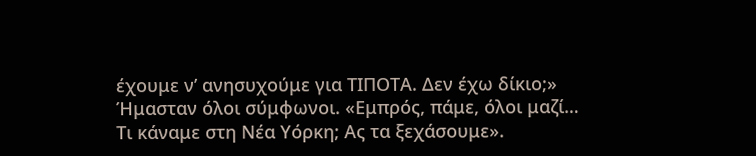έχουμε ν’ ανησυχούμε για ΤΙΠΟΤΑ. Δεν έχω δίκιο;» Ήμασταν όλοι σύμφωνοι. «Εμπρός, πάμε, όλοι μαζί… Τι κάναμε στη Νέα Υόρκη; Ας τα ξεχάσουμε».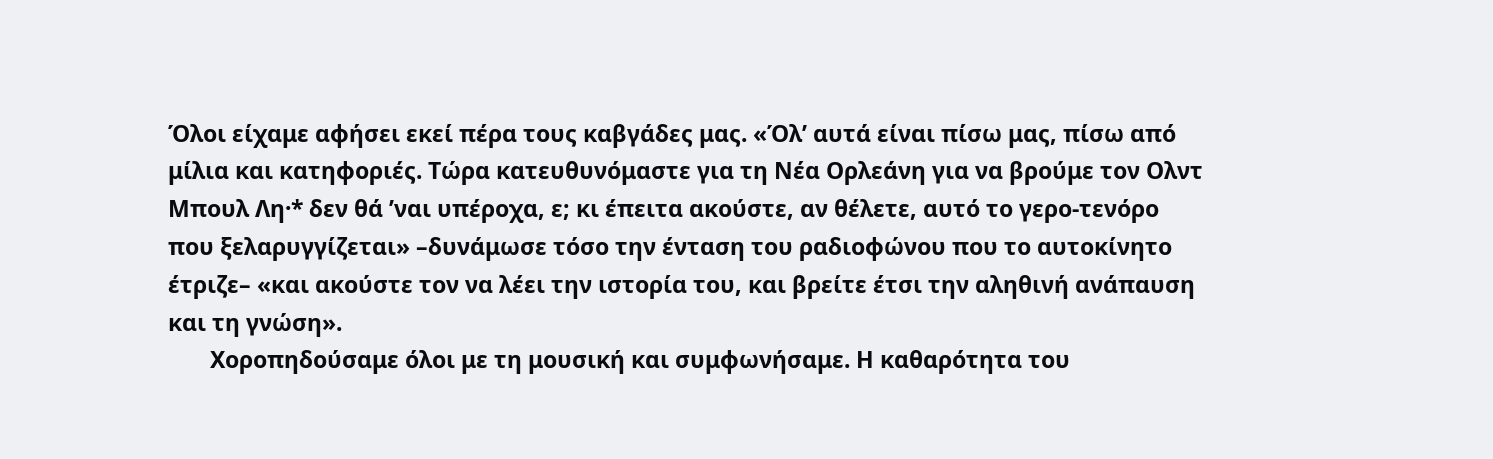Όλοι είχαμε αφήσει εκεί πέρα τους καβγάδες μας. «Όλ’ αυτά είναι πίσω μας, πίσω από μίλια και κατηφοριές. Τώρα κατευθυνόμαστε για τη Νέα Ορλεάνη για να βρούμε τον Ολντ Μπουλ Λη·* δεν θά ’ναι υπέροχα, ε; κι έπειτα ακούστε, αν θέλετε, αυτό το γερο-τενόρο που ξελαρυγγίζεται» –δυνάμωσε τόσο την ένταση του ραδιοφώνου που το αυτοκίνητο έτριζε– «και ακούστε τον να λέει την ιστορία του, και βρείτε έτσι την αληθινή ανάπαυση και τη γνώση».
       Χοροπηδούσαμε όλοι με τη μουσική και συμφωνήσαμε. Η καθαρότητα του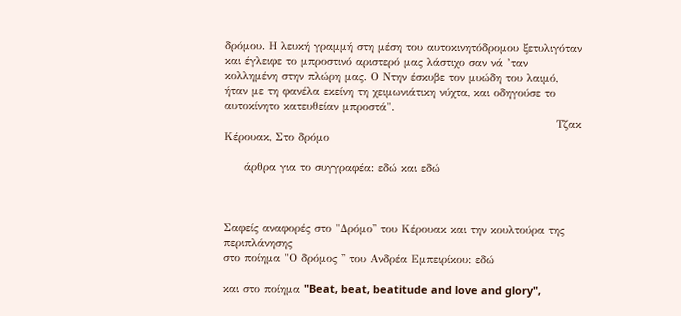δρόμου. Η λευκή γραμμή στη μέση του αυτοκινητόδρομου ξετυλιγόταν και έγλειφε το μπροστινό αριστερό μας λάστιχο σαν νά ’ταν κολλημένη στην πλώρη μας. Ο Ντην έσκυβε τον μυώδη του λαιμό, ήταν με τη φανέλα εκείνη τη χειμωνιάτικη νύχτα, και οδηγούσε το αυτοκίνητο κατευθείαν μπροστά".
                                                                                   Τζακ Κέρουακ, Στο δρόμο

     άρθρα για το συγγραφέα: εδώ και εδώ



Σαφείς αναφορές στο "Δρόμο'' του Κέρουακ και την κουλτούρα της περιπλάνησης
στο ποίημα "Ο δρόμος '' του Ανδρέα Εμπειρίκου: εδώ

και στο ποίημα "Beat, beat, beatitude and love and glory",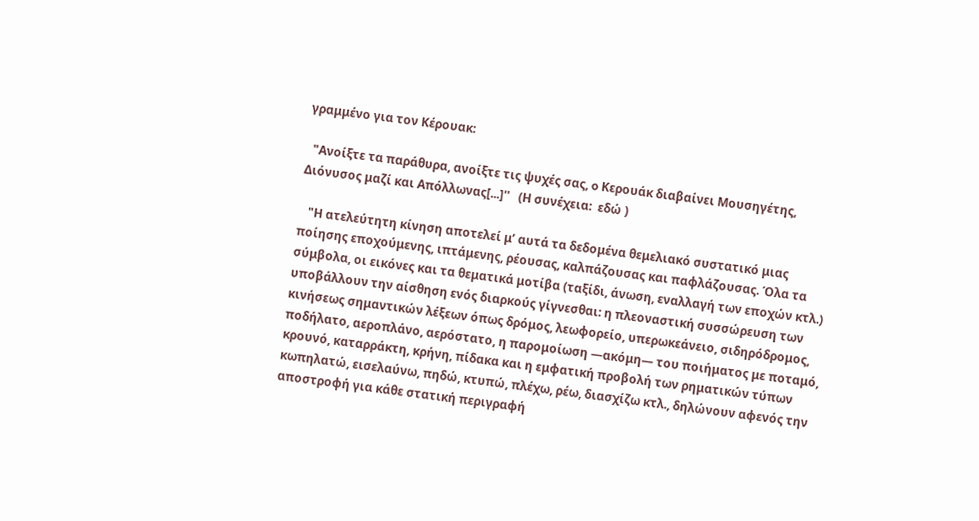γραμμένο για τον Κέρουακ:

  "Ανοίξτε τα παράθυρα, ανοίξτε τις ψυχές σας, o Κερουάκ διαβαίνει Μουσηγέτης, Διόνυσος μαζί και Απόλλωνας[...]''   (Η συνέχεια:  εδώ )

   "Η ατελεύτητη κίνηση αποτελεί μ’ αυτά τα δεδομένα θεμελιακό συστατικό μιας ποίησης εποχούμενης, ιπτάμενης, ρέουσας, καλπάζουσας και παφλάζουσας. Όλα τα σύμβολα, οι εικόνες και τα θεματικά μοτίβα (ταξίδι, άνωση, εναλλαγή των εποχών κτλ.) υποβάλλουν την αίσθηση ενός διαρκούς γίγνεσθαι: η πλεοναστική συσσώρευση των κινήσεως σημαντικών λέξεων όπως δρόμος, λεωφορείο, υπερωκεάνειο, σιδηρόδρομος, ποδήλατο, αεροπλάνο, αερόστατο, η παρομοίωση —ακόμη— του ποιήματος με ποταμό, κρουνό, καταρράκτη, κρήνη, πίδακα και η εμφατική προβολή των ρηματικών τύπων κωπηλατώ, εισελαύνω, πηδώ, κτυπώ, πλέχω, ρέω, διασχίζω κτλ., δηλώνουν αφενός την αποστροφή για κάθε στατική περιγραφή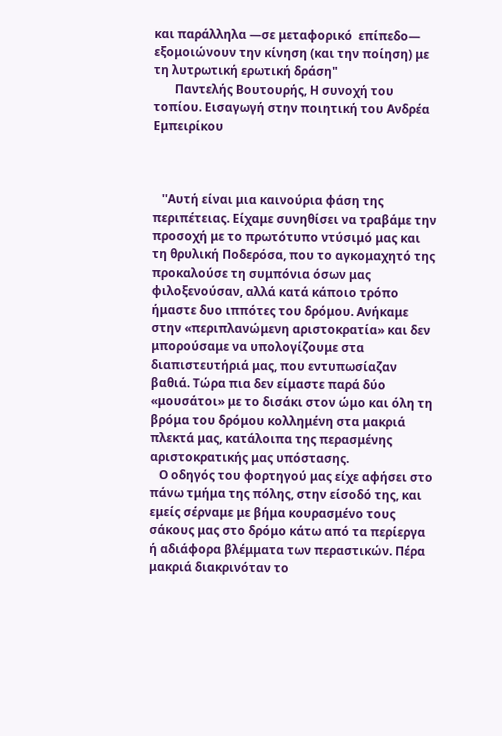και παράλληλα —σε μεταφορικό  επίπεδο— εξομοιώνουν την κίνηση (και την ποίηση) με τη λυτρωτική ερωτική δράση"
       Παντελής Βουτουρής, Η συνοχή του τοπίου. Εισαγωγή στην ποιητική του Ανδρέα Εμπειρίκου



   ''Αυτή είναι μια καινούρια φάση της περιπέτειας. Είχαμε συνηθίσει να τραβάμε την προσοχή με το πρωτότυπο ντύσιμό μας και τη θρυλική Ποδερόσα, που το αγκομαχητό της προκαλούσε τη συμπόνια όσων μας φιλοξενούσαν, αλλά κατά κάποιο τρόπο ήμαστε δυο ιππότες του δρόμου. Ανήκαμε στην «περιπλανώμενη αριστοκρατία» και δεν μπορούσαμε να υπολογίζουμε στα διαπιστευτήριά μας, που εντυπωσίαζαν βαθιά. Τώρα πια δεν είμαστε παρά δύο «μουσάτοι» με το δισάκι στον ώμο και όλη τη βρόμα του δρόμου κολλημένη στα μακριά πλεκτά μας, κατάλοιπα της περασμένης αριστοκρατικής μας υπόστασης.
   Ο οδηγός του φορτηγού μας είχε αφήσει στο πάνω τμήμα της πόλης, στην είσοδό της, και εμείς σέρναμε με βήμα κουρασμένο τους σάκους μας στο δρόμο κάτω από τα περίεργα ή αδιάφορα βλέμματα των περαστικών. Πέρα μακριά διακρινόταν το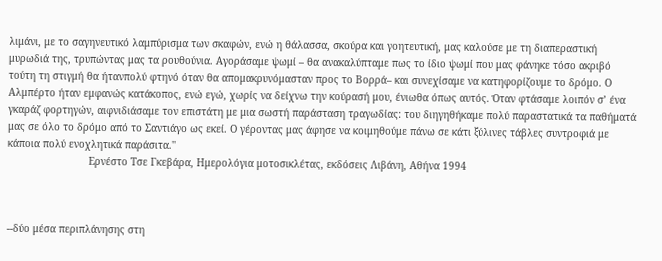λιμάνι, με το σαγηνευτικό λαμπύρισμα των σκαφών, ενώ η θάλασσα, σκούρα και γοητευτική, μας καλούσε με τη διαπεραστική μυρωδιά της, τρυπώντας μας τα ρουθούνια. Αγοράσαμε ψωμί – θα ανακαλύπταμε πως το ίδιο ψωμί που μας φάνηκε τόσο ακριβό τούτη τη στιγμή θα ήτανπολύ φτηνό όταν θα απομακρυνόμασταν προς το Βορρά– και συνεχίσαμε να κατηφορίζουμε το δρόμο. Ο Αλμπέρτο ήταν εμφανώς κατάκοπος, ενώ εγώ, χωρίς να δείχνω την κούρασή μου, ένιωθα όπως αυτός. Όταν φτάσαμε λοιπόν σ’ ένα γκαράζ φορτηγών, αιφνιδιάσαμε τον επιστάτη με μια σωστή παράσταση τραγωδίας: του διηγηθήκαμε πολύ παραστατικά τα παθήματά μας σε όλο το δρόμο από το Σαντιάγο ως εκεί. Ο γέροντας μας άφησε να κοιμηθούμε πάνω σε κάτι ξύλινες τάβλες συντροφιά με κάποια πολύ ενοχλητικά παράσιτα.''
                           Ερνέστο Τσε Γκεβάρα, Ημερολόγια μοτοσικλέτας, εκδόσεις Λιβάνη, Αθήνα 1994



--δύο μέσα περιπλάνησης στη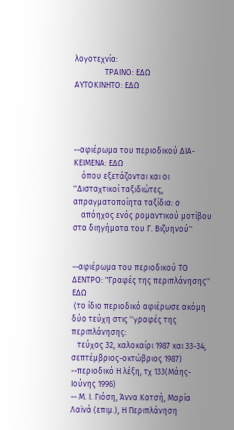λογοτεχνία:
               ΤΡΑΙΝΟ: ΕΔΩ                     ΑΥΤΟΚΙΝΗΤΟ: ΕΔΩ




--αφιέρωμα του περιοδικού ΔΙΑ-ΚΕΙΜΕΝΑ: ΕΔΩ
    όπου εξετάζονται και οι ''Δισταχτικοί ταξιδιώτες, απραγµατοποίητα ταξίδια: ο
    απόηχος ενός ροµαντικού µοτίβου στα διηγήµατα του Γ. Βιζυηνού''


--αφιέρωμα του περιοδικού ΤΟ ΔΕΝΤΡΟ: "Γραφές της περιπλάνησης''  ΕΔΩ
 (το ίδιο περιοδικό αφιέρωσε ακόμη δύο τεύχη στις ''γραφές της περιπλάνησης:
   τεύχος 32, καλοκαίρι 1987 και 33-34, σεπτέμβριος-οκτώβριος 1987)
--περιοδικό Η λέξη, τχ 133(Μάης-Ιούνης 1996)
-- Μ. Ι. Γιόση, Άννα Κατσή, Μαρία Λαϊνά (επιμ.), Η Περιπλάνηση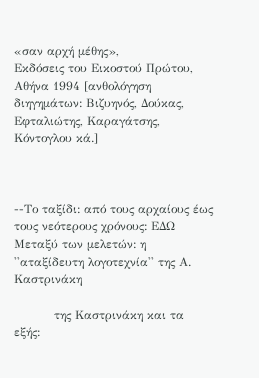«σαν αρχή μέθης»,
Εκδόσεις του Εικοστού Πρώτου, Αθήνα 1994 [ανθολόγηση διηγημάτων: Βιζυηνός, Δούκας, Εφταλιώτης, Καραγάτσης, Κόντογλου κά.]



--Το ταξίδι: από τους αρχαίους έως τους νεότερους χρόνους: ΕΔΩ
Μεταξύ των μελετών: η ''αταξίδευτη λογοτεχνία'' της Α. Καστρινάκη

          της Καστρινάκη και τα εξής: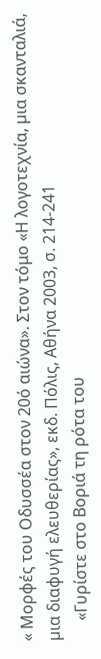« Μορφές του Οδυσσέα στον 20ό αιώνα». Στον τόμο «Η λογοτεχνία, µια σκανταλιά, µια διαφυγή ελευθερίας», εκδ. Πόλις, Αθήνα 2003, σ. 214-241
     «Γυρίστε στο Βοριά τη ρότα του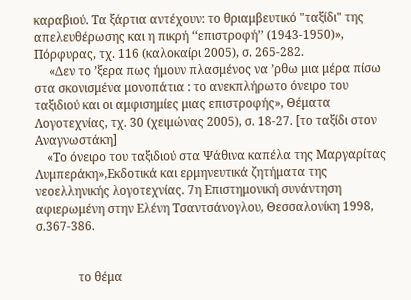καραβιού. Τα ξάρτια αντέχουν: το θριαμβευτικό "ταξίδι" της απελευθέρωσης και η πικρή ‘‘επιστροφή’’ (1943-1950)», Πόρφυρας, τχ. 116 (καλοκαίρι 2005), σ. 265-282.
     «Δεν το ’ξερα πως ήμουν πλασμένος να ’ρθω μια μέρα πίσω στα σκονισμένα μονοπάτια : το ανεκπλήρωτο όνειρο του ταξιδιού και οι αμφισημίες μιας επιστροφής», Θέματα Λογοτεχνίας, τχ. 30 (χειμώνας 2005), σ. 18-27. [το ταξίδι στον Αναγνωστάκη]
    «Το όνειρο του ταξιδιού στα Ψάθινα καπέλα της Μαργαρίτας Λυμπεράκη»,Εκδοτικά και ερμηνευτικά ζητήματα της νεοελληνικής λογοτεχνίας. 7η Επιστημονική συνάντηση αφιερωμένη στην Ελένη Τσαντσάνογλου, Θεσσαλονίκη 1998, σ.367-386.


              το θέμα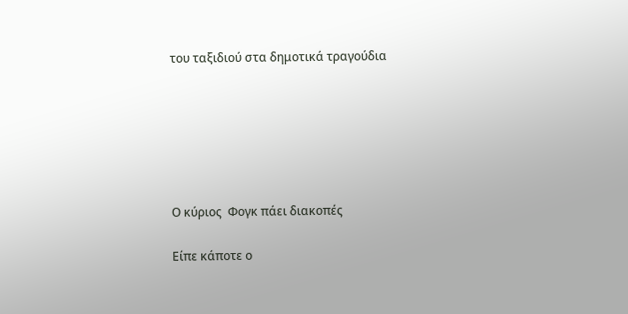του ταξιδιού στα δημοτικά τραγούδια






Ο κύριος  Φογκ πάει διακοπές

Είπε κάποτε ο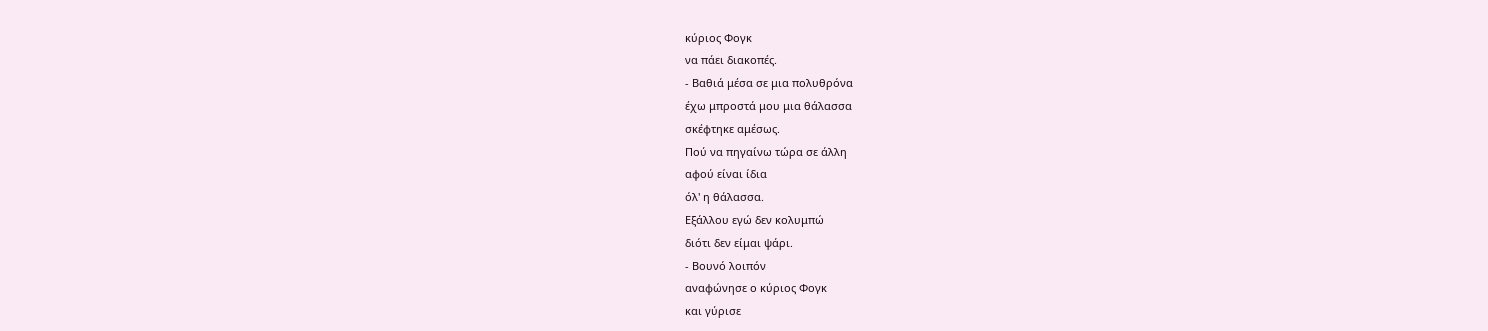κύριος Φογκ
να πάει διακοπές.
- Βαθιά μέσα σε μια πολυθρόνα
έχω μπροστά μου μια θάλασσα
σκέφτηκε αμέσως.
Πού να πηγαίνω τώρα σε άλλη
αφού είναι ίδια
όλ' η θάλασσα.
Εξάλλου εγώ δεν κολυμπώ
διότι δεν είμαι ψάρι.
- Βουνό λοιπόν
αναφώνησε ο κύριος Φογκ
και γύρισε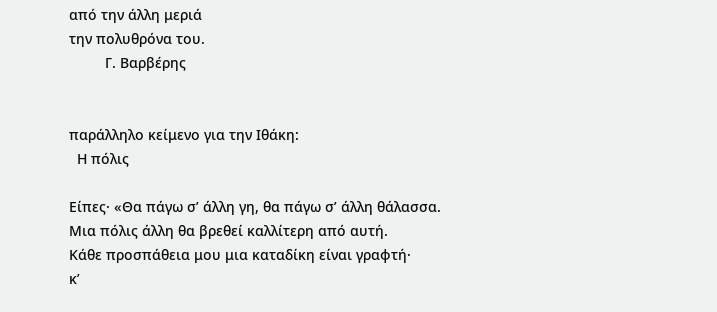από την άλλη μεριά
την πολυθρόνα του.
         Γ. Βαρβέρης


παράλληλο κείμενο για την Ιθάκη:
  Η πόλις

Είπες· «Θα πάγω σ’ άλλη γη, θα πάγω σ’ άλλη θάλασσα.
Μια πόλις άλλη θα βρεθεί καλλίτερη από αυτή.
Κάθε προσπάθεια μου μια καταδίκη είναι γραφτή·
κ’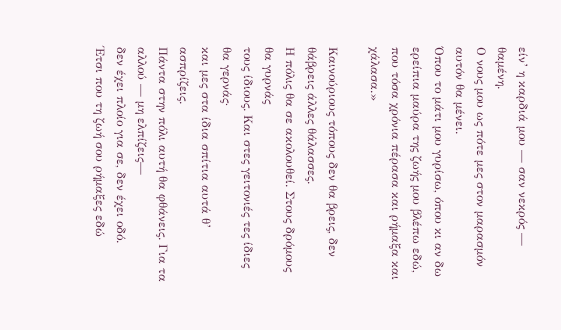είν’ η καρδιά μου — σαν νεκρός — θαμένη.
Ο νους μου ως πότε μες στον μαρασμόν αυτόν θα μένει.
Όπου το μάτι μου γυρίσω, όπου κι αν δω
ερείπια μαύρα της ζωής μου βλέπω εδώ,
που τόσα χρόνια πέρασα και ρήμαξα και χάλασα.»

Καινούριους τόπους δεν θα βρεις, δεν θάβρεις άλλες θάλασσες.
Η πόλις θα σε ακολουθεί. Στους δρόμους θα γυρνάς
τους ίδιους. Και στες γειτονιές τες ίδιες θα γερνάς·
και μες στα ίδια σπίτια αυτά θ’ ασπρίζεις.
Πάντα στην πόλι αυτή θα φθάνεις. Για τα αλλού — μη ελπίζεις—
δεν έχει πλοίο για σε, δεν έχει οδό.
Έτσι που τη ζωή σου ρήμαξες εδώ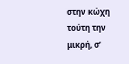στην κώχη τούτη την μικρή, σ’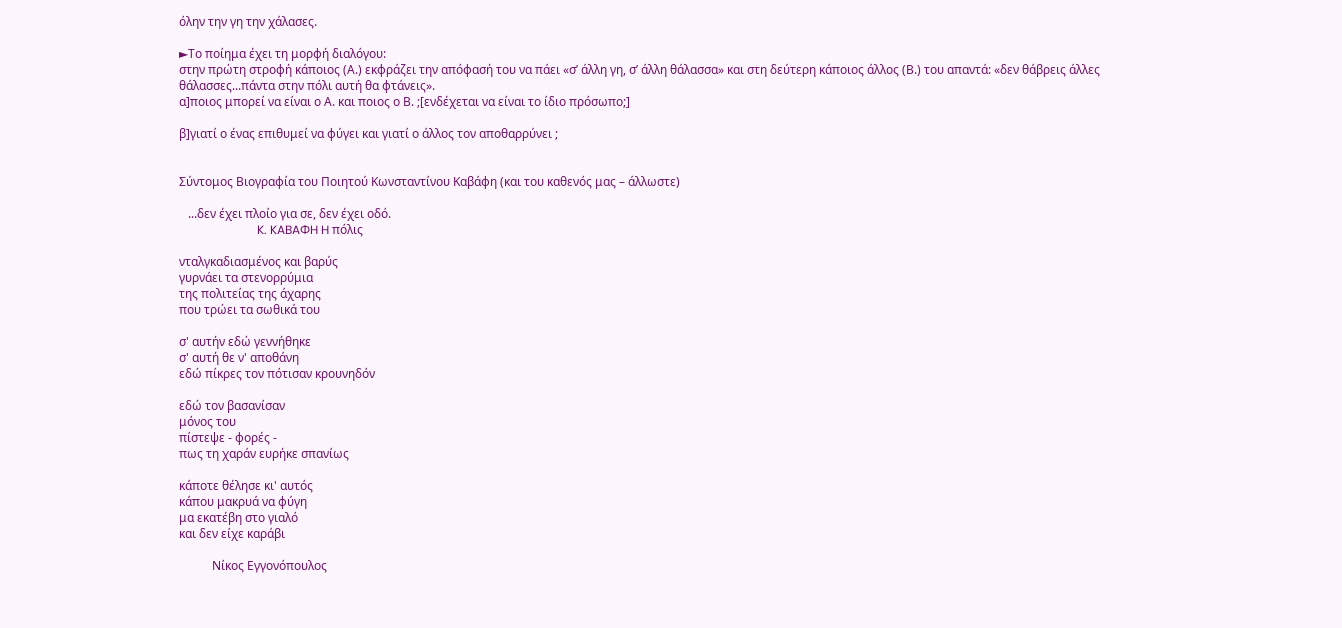όλην την γη την χάλασες.

►Το ποίημα έχει τη μορφή διαλόγου:
στην πρώτη στροφή κάποιος (Α.) εκφράζει την απόφασή του να πάει «σ’ άλλη γη, σ’ άλλη θάλασσα» και στη δεύτερη κάποιος άλλος (Β.) του απαντά: «δεν θάβρεις άλλες θάλασσες...πάντα στην πόλι αυτή θα φτάνεις».
α]ποιος μπορεί να είναι ο Α. και ποιος ο Β. ;[ενδέχεται να είναι το ίδιο πρόσωπο;]

β]γιατί ο ένας επιθυμεί να φύγει και γιατί ο άλλος τον αποθαρρύνει ;


Σύντομος Βιογραφία του Ποιητού Kωνσταντίνου Kαβάφη (και του καθενός μας – άλλωστε)

   ...δεν έχει πλοίο για σε, δεν έχει οδό.
                          K. KABAΦH H πόλις

νταλγκαδιασμένος και βαρύς
γυρνάει τα στενορρύμια
της πολιτείας της άχαρης
που τρώει τα σωθικά του

σ' αυτήν εδώ γεννήθηκε
σ' αυτή θε ν' αποθάνη
εδώ πίκρες τον πότισαν κρουνηδόν

εδώ τον βασανίσαν
μόνος του
πίστεψε - φορές -
πως τη χαράν ευρήκε σπανίως

κάποτε θέλησε κι' αυτός
κάπου μακρυά να φύγη
μα εκατέβη στο γιαλό
και δεν είχε καράβι

           Νίκος Εγγονόπουλος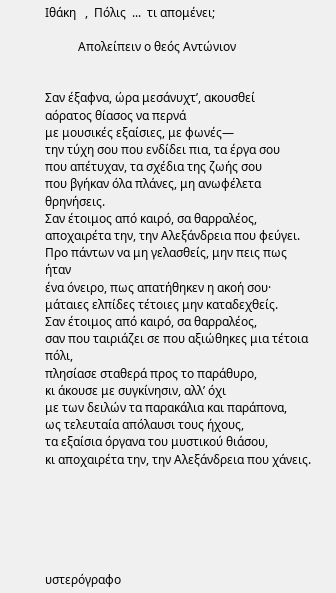Ιθάκη   ,  Πόλις  ...  τι απομένει;

           Απολείπειν ο θεός Aντώνιον


Σαν έξαφνα, ώρα μεσάνυχτ’, ακουσθεί
αόρατος θίασος να περνά
με μουσικές εξαίσιες, με φωνές—
την τύχη σου που ενδίδει πια, τα έργα σου
που απέτυχαν, τα σχέδια της ζωής σου
που βγήκαν όλα πλάνες, μη ανωφέλετα θρηνήσεις.
Σαν έτοιμος από καιρό, σα θαρραλέος,
αποχαιρέτα την, την Aλεξάνδρεια που φεύγει.
Προ πάντων να μη γελασθείς, μην πεις πως ήταν
ένα όνειρο, πως απατήθηκεν η ακοή σου·
μάταιες ελπίδες τέτοιες μην καταδεχθείς.
Σαν έτοιμος από καιρό, σα θαρραλέος,
σαν που ταιριάζει σε που αξιώθηκες μια τέτοια πόλι,
πλησίασε σταθερά προς το παράθυρο,
κι άκουσε με συγκίνησιν, αλλ’ όχι
με των δειλών τα παρακάλια και παράπονα,
ως τελευταία απόλαυσι τους ήχους,
τα εξαίσια όργανα του μυστικού θιάσου,
κι αποχαιρέτα την, την Aλεξάνδρεια που χάνεις.






υστερόγραφο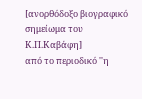[ανορθόδοξο βιογραφικό σημείωμα του Κ.Π.Καβάφη]
από το περιοδικό ''η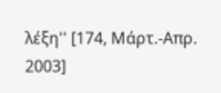λέξη'' [174, Μάρτ.-Απρ. 2003]